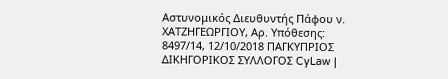Αστυνομικός Διευθυντής Πάφου ν. ΧΑΤΖΗΓΕΩΡΓΙΟΥ, Αρ. Υπόθεσης: 8497/14, 12/10/2018 ΠΑΓΚΥΠΡΙΟΣ ΔΙΚΗΓΟΡΙΚΟΣ ΣΥΛΛΟΓΟΣ CyLaw |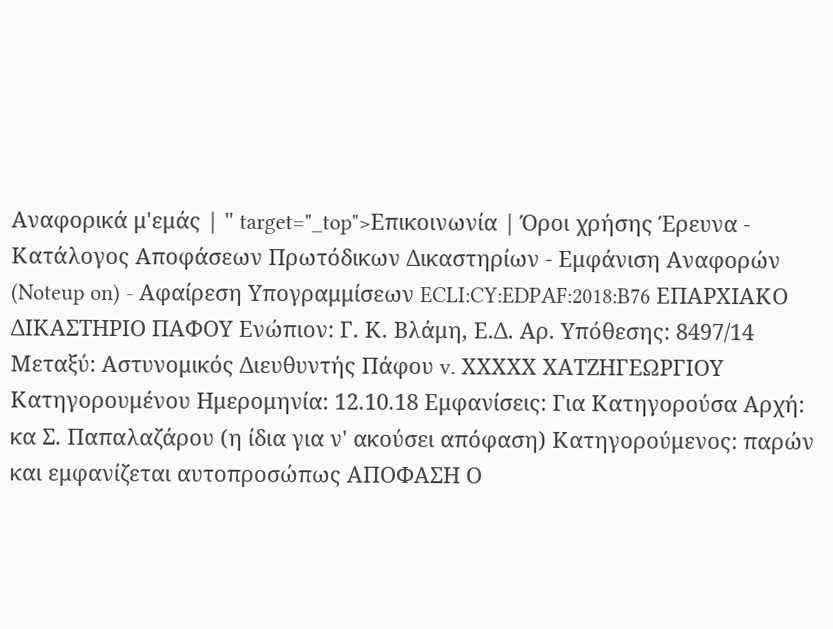Αναφορικά μ'εμάς | " target="_top">Επικοινωνία | Όροι χρήσης Έρευνα - Κατάλογος Αποφάσεων Πρωτόδικων Δικαστηρίων - Εμφάνιση Αναφορών (Noteup on) - Αφαίρεση Υπογραμμίσεων ECLI:CY:EDPAF:2018:B76 ΕΠΑΡΧΙΑΚΟ ΔΙΚΑΣΤΗΡΙΟ ΠΑΦΟΥ Ενώπιον: Γ. Κ. Βλάμη, Ε.Δ. Αρ. Υπόθεσης: 8497/14 Μεταξύ: Αστυνομικός Διευθυντής Πάφου v. ΧXXΧΧ ΧΑΤΖΗΓΕΩΡΓΙΟΥ Κατηγορουμένου Ημερομηνία: 12.10.18 Εμφανίσεις: Για Κατηγορούσα Αρχή: κα Σ. Παπαλαζάρου (η ίδια για ν' ακούσει απόφαση) Κατηγορούμενος: παρών και εμφανίζεται αυτοπροσώπως ΑΠΟΦΑΣΗ Ο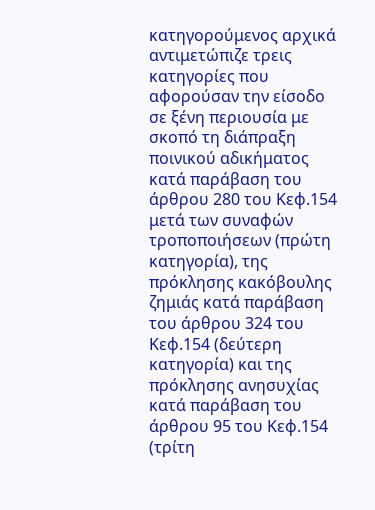κατηγορούμενος αρχικά αντιμετώπιζε τρεις κατηγορίες που αφορούσαν την είσοδο σε ξένη περιουσία με σκοπό τη διάπραξη ποινικού αδικήματος κατά παράβαση του άρθρου 280 του Κεφ.154 μετά των συναφών τροποποιήσεων (πρώτη κατηγορία), της πρόκλησης κακόβουλης ζημιάς κατά παράβαση του άρθρου 324 του Κεφ.154 (δεύτερη κατηγορία) και της πρόκλησης ανησυχίας κατά παράβαση του άρθρου 95 του Κεφ.154 (τρίτη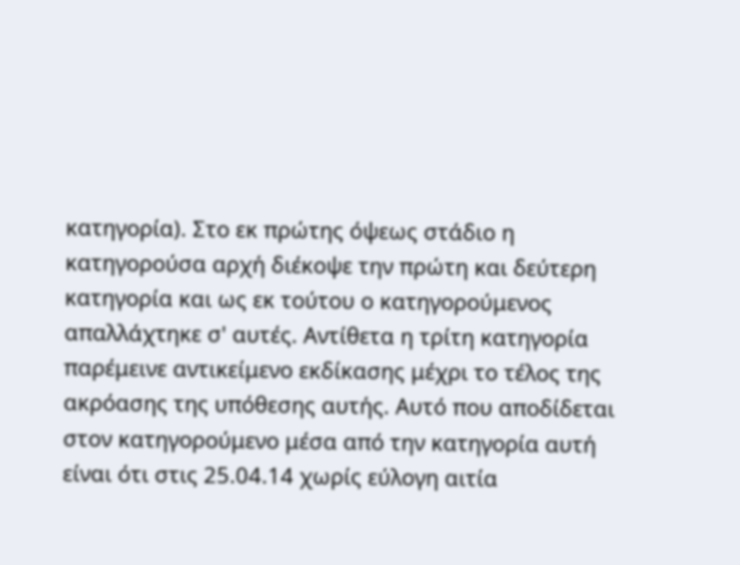κατηγορία). Στο εκ πρώτης όψεως στάδιο η κατηγορούσα αρχή διέκοψε την πρώτη και δεύτερη κατηγορία και ως εκ τούτου ο κατηγορούμενος απαλλάχτηκε σ' αυτές. Αντίθετα η τρίτη κατηγορία παρέμεινε αντικείμενο εκδίκασης μέχρι το τέλος της ακρόασης της υπόθεσης αυτής. Αυτό που αποδίδεται στον κατηγορούμενο μέσα από την κατηγορία αυτή είναι ότι στις 25.04.14 χωρίς εύλογη αιτία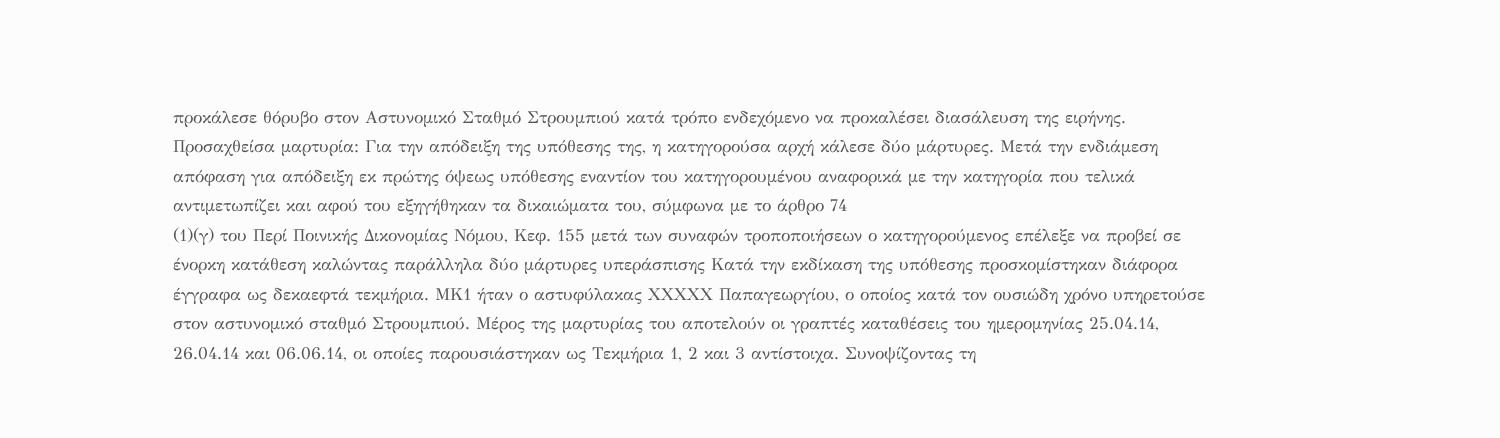προκάλεσε θόρυβο στον Αστυνομικό Σταθμό Στρουμπιού κατά τρόπο ενδεχόμενο να προκαλέσει διασάλευση της ειρήνης. Προσαχθείσα μαρτυρία: Για την απόδειξη της υπόθεσης της, η κατηγορούσα αρχή κάλεσε δύο μάρτυρες. Μετά την ενδιάμεση απόφαση για απόδειξη εκ πρώτης όψεως υπόθεσης εναντίον του κατηγορουμένου αναφορικά με την κατηγορία που τελικά αντιμετωπίζει και αφού του εξηγήθηκαν τα δικαιώματα του, σύμφωνα με το άρθρο 74
(1)(γ) του Περί Ποινικής Δικονομίας Νόμου, Κεφ. 155 μετά των συναφών τροποποιήσεων ο κατηγορούμενος επέλεξε να προβεί σε ένορκη κατάθεση καλώντας παράλληλα δύο μάρτυρες υπεράσπισης Κατά την εκδίκαση της υπόθεσης προσκομίστηκαν διάφορα έγγραφα ως δεκαεφτά τεκμήρια. ΜΚ1 ήταν ο αστυφύλακας ΧXXΧΧ Παπαγεωργίου, ο οποίος κατά τον ουσιώδη χρόνο υπηρετούσε στον αστυνομικό σταθμό Στρουμπιού. Μέρος της μαρτυρίας του αποτελούν οι γραπτές καταθέσεις του ημερομηνίας 25.04.14, 26.04.14 και 06.06.14, οι οποίες παρουσιάστηκαν ως Τεκμήρια 1, 2 και 3 αντίστοιχα. Συνοψίζοντας τη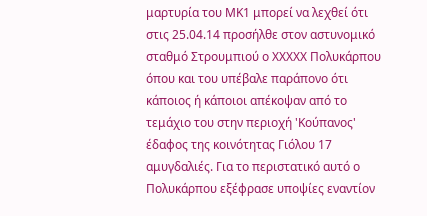μαρτυρία του ΜΚ1 μπορεί να λεχθεί ότι στις 25.04.14 προσήλθε στον αστυνομικό σταθμό Στρουμπιού ο ΧXXΧΧ Πολυκάρπου όπου και του υπέβαλε παράπονο ότι κάποιος ή κάποιοι απέκοψαν από το τεμάχιο του στην περιοχή 'Κούπανος' έδαφος της κοινότητας Γιόλου 17 αμυγδαλιές. Για το περιστατικό αυτό ο Πολυκάρπου εξέφρασε υποψίες εναντίον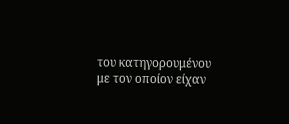του κατηγορουμένου με τον οποίον είχαν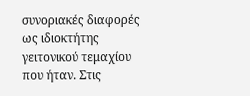συνοριακές διαφορές ως ιδιοκτήτης γειτονικού τεμαχίου που ήταν. Στις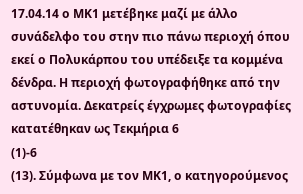17.04.14 ο ΜΚ1 μετέβηκε μαζί με άλλο συνάδελφο του στην πιο πάνω περιοχή όπου εκεί ο Πολυκάρπου του υπέδειξε τα κομμένα δένδρα. Η περιοχή φωτογραφήθηκε από την αστυνομία. Δεκατρείς έγχρωμες φωτογραφίες κατατέθηκαν ως Τεκμήρια 6
(1)-6
(13). Σύμφωνα με τον ΜΚ1, ο κατηγορούμενος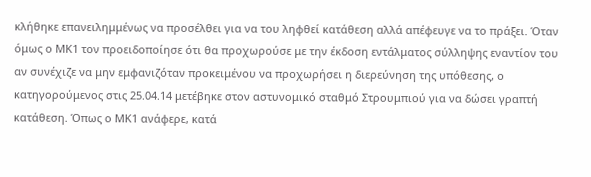κλήθηκε επανειλημμένως να προσέλθει για να του ληφθεί κατάθεση αλλά απέφευγε να το πράξει. Όταν όμως ο ΜΚ1 τον προειδοποίησε ότι θα προχωρούσε με την έκδοση εντάλματος σύλληψης εναντίον του αν συνέχιζε να μην εμφανιζόταν προκειμένου να προχωρήσει η διερεύνηση της υπόθεσης, ο κατηγορούμενος στις 25.04.14 μετέβηκε στον αστυνομικό σταθμό Στρουμπιού για να δώσει γραπτή κατάθεση. Όπως ο ΜΚ1 ανάφερε, κατά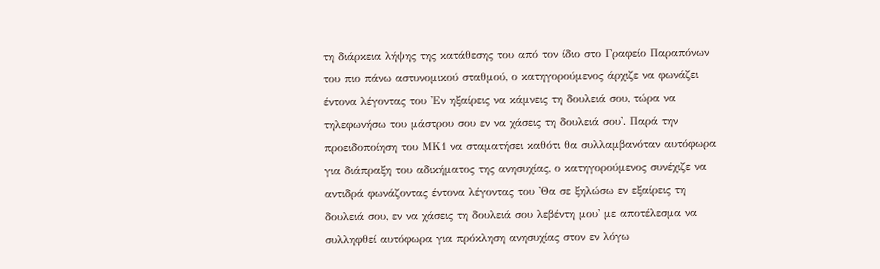τη διάρκεια λήψης της κατάθεσης του από τον ίδιο στο Γραφείο Παραπόνων του πιο πάνω αστυνομικού σταθμού, ο κατηγορούμενος άρχιζε να φωνάζει έντονα λέγοντας του 'Εν ηξαίρεις να κάμνεις τη δουλειά σου, τώρα να τηλεφωνήσω του μάστρου σου εν να χάσεις τη δουλειά σου'. Παρά την προειδοποίηση του ΜΚ1 να σταματήσει καθότι θα συλλαμβανόταν αυτόφωρα για διάπραξη του αδικήματος της ανησυχίας, ο κατηγορούμενος συνέχιζε να αντιδρά φωνάζοντας έντονα λέγοντας του 'Θα σε ξηλώσω εν εξαίρεις τη δουλειά σου, εν να χάσεις τη δουλειά σου λεβέντη μου' με αποτέλεσμα να συλληφθεί αυτόφωρα για πρόκληση ανησυχίας στον εν λόγω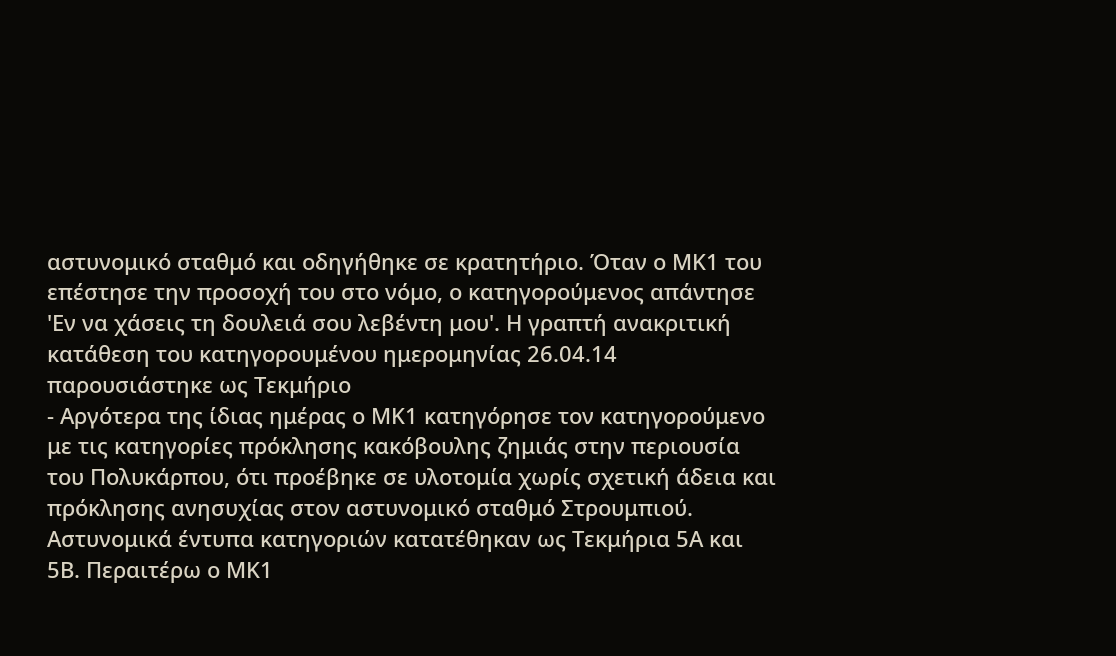αστυνομικό σταθμό και οδηγήθηκε σε κρατητήριο. Όταν ο ΜΚ1 του επέστησε την προσοχή του στο νόμο, ο κατηγορούμενος απάντησε 'Εν να χάσεις τη δουλειά σου λεβέντη μου'. Η γραπτή ανακριτική κατάθεση του κατηγορουμένου ημερομηνίας 26.04.14 παρουσιάστηκε ως Τεκμήριο
- Αργότερα της ίδιας ημέρας ο ΜΚ1 κατηγόρησε τον κατηγορούμενο με τις κατηγορίες πρόκλησης κακόβουλης ζημιάς στην περιουσία του Πολυκάρπου, ότι προέβηκε σε υλοτομία χωρίς σχετική άδεια και πρόκλησης ανησυχίας στον αστυνομικό σταθμό Στρουμπιού. Αστυνομικά έντυπα κατηγοριών κατατέθηκαν ως Τεκμήρια 5Α και 5Β. Περαιτέρω ο ΜΚ1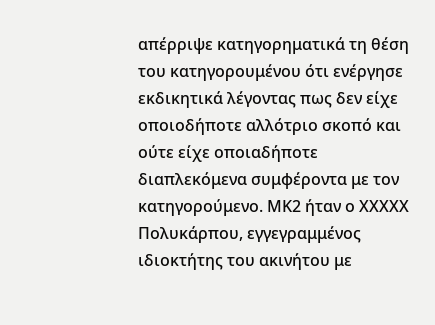απέρριψε κατηγορηματικά τη θέση του κατηγορουμένου ότι ενέργησε εκδικητικά λέγοντας πως δεν είχε οποιοδήποτε αλλότριο σκοπό και ούτε είχε οποιαδήποτε διαπλεκόμενα συμφέροντα με τον κατηγορούμενο. ΜΚ2 ήταν ο ΧΧΧXX Πολυκάρπου, εγγεγραμμένος ιδιοκτήτης του ακινήτου με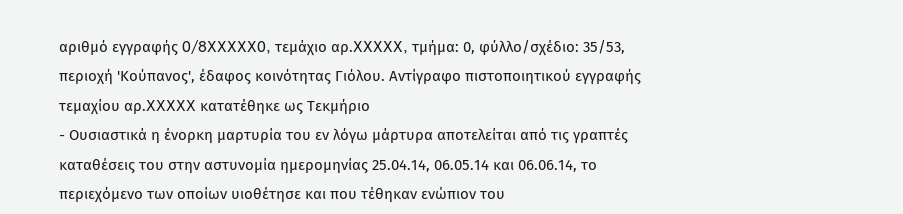αριθμό εγγραφής 0/8XXXXX0, τεμάχιο αρ.XXXXX, τμήμα: 0, φύλλο/σχέδιο: 35/53, περιοχή 'Κούπανος', έδαφος κοινότητας Γιόλου. Αντίγραφο πιστοποιητικού εγγραφής τεμαχίου αρ.XXXXX κατατέθηκε ως Τεκμήριο
- Ουσιαστικά η ένορκη μαρτυρία του εν λόγω μάρτυρα αποτελείται από τις γραπτές καταθέσεις του στην αστυνομία ημερομηνίας 25.04.14, 06.05.14 και 06.06.14, το περιεχόμενο των οποίων υιοθέτησε και που τέθηκαν ενώπιον του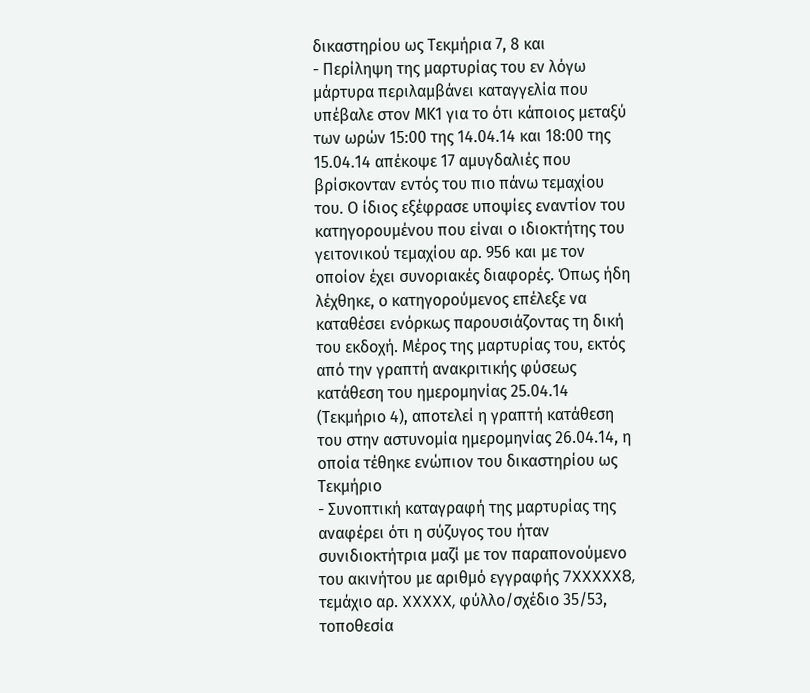δικαστηρίου ως Τεκμήρια 7, 8 και
- Περίληψη της μαρτυρίας του εν λόγω μάρτυρα περιλαμβάνει καταγγελία που υπέβαλε στον ΜΚ1 για το ότι κάποιος μεταξύ των ωρών 15:00 της 14.04.14 και 18:00 της 15.04.14 απέκοψε 17 αμυγδαλιές που βρίσκονταν εντός του πιο πάνω τεμαχίου του. Ο ίδιος εξέφρασε υποψίες εναντίον του κατηγορουμένου που είναι ο ιδιοκτήτης του γειτονικού τεμαχίου αρ. 956 και με τον οποίον έχει συνοριακές διαφορές. Όπως ήδη λέχθηκε, ο κατηγορούμενος επέλεξε να καταθέσει ενόρκως παρουσιάζοντας τη δική του εκδοχή. Μέρος της μαρτυρίας του, εκτός από την γραπτή ανακριτικής φύσεως κατάθεση του ημερομηνίας 25.04.14 (Τεκμήριο 4), αποτελεί η γραπτή κατάθεση του στην αστυνομία ημερομηνίας 26.04.14, η οποία τέθηκε ενώπιον του δικαστηρίου ως Τεκμήριο
- Συνοπτική καταγραφή της μαρτυρίας της αναφέρει ότι η σύζυγος του ήταν συνιδιοκτήτρια μαζί με τον παραπονούμενο του ακινήτου με αριθμό εγγραφής 7XXXXX8, τεμάχιο αρ. XXXXX, φύλλο/σχέδιο 35/53, τοποθεσία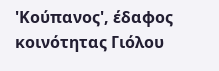'Κούπανος', έδαφος κοινότητας Γιόλου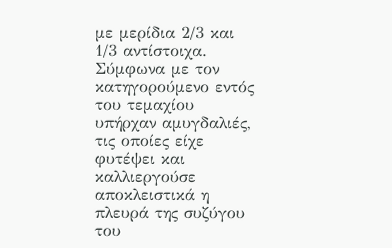με μερίδια 2/3 και 1/3 αντίστοιχα. Σύμφωνα με τον κατηγορούμενο εντός του τεμαχίου υπήρχαν αμυγδαλιές, τις οποίες είχε φυτέψει και καλλιεργούσε αποκλειστικά η πλευρά της συζύγου του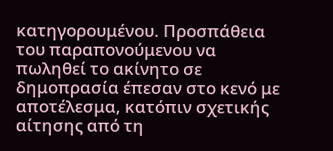κατηγορουμένου. Προσπάθεια του παραπονούμενου να πωληθεί το ακίνητο σε δημοπρασία έπεσαν στο κενό με αποτέλεσμα, κατόπιν σχετικής αίτησης από τη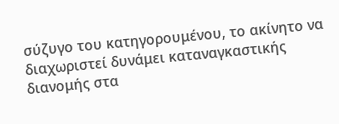σύζυγο του κατηγορουμένου, το ακίνητο να διαχωριστεί δυνάμει καταναγκαστικής διανομής στα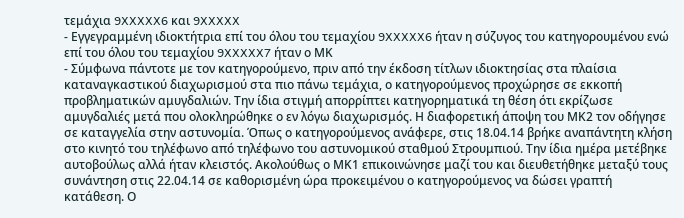τεμάχια 9XXXXX6 και 9XXXXX
- Εγγεγραμμένη ιδιοκτήτρια επί του όλου του τεμαχίου 9XXXXX6 ήταν η σύζυγος του κατηγορουμένου ενώ επί του όλου του τεμαχίου 9XXXXX7 ήταν ο ΜΚ
- Σύμφωνα πάντοτε με τον κατηγορούμενο, πριν από την έκδοση τίτλων ιδιοκτησίας στα πλαίσια καταναγκαστικού διαχωρισμού στα πιο πάνω τεμάχια, ο κατηγορούμενος προχώρησε σε εκκοπή προβληματικών αμυγδαλιών. Την ίδια στιγμή απορρίπτει κατηγορηματικά τη θέση ότι εκρίζωσε αμυγδαλιές μετά που ολοκληρώθηκε ο εν λόγω διαχωρισμός. Η διαφορετική άποψη του ΜΚ2 τον οδήγησε σε καταγγελία στην αστυνομία. Όπως ο κατηγορούμενος ανάφερε, στις 18.04.14 βρήκε αναπάντητη κλήση στο κινητό του τηλέφωνο από τηλέφωνο του αστυνομικού σταθμού Στρουμπιού. Την ίδια ημέρα μετέβηκε αυτοβούλως αλλά ήταν κλειστός. Ακολούθως ο ΜΚ1 επικοινώνησε μαζί του και διευθετήθηκε μεταξύ τους συνάντηση στις 22.04.14 σε καθορισμένη ώρα προκειμένου ο κατηγορούμενος να δώσει γραπτή κατάθεση. Ο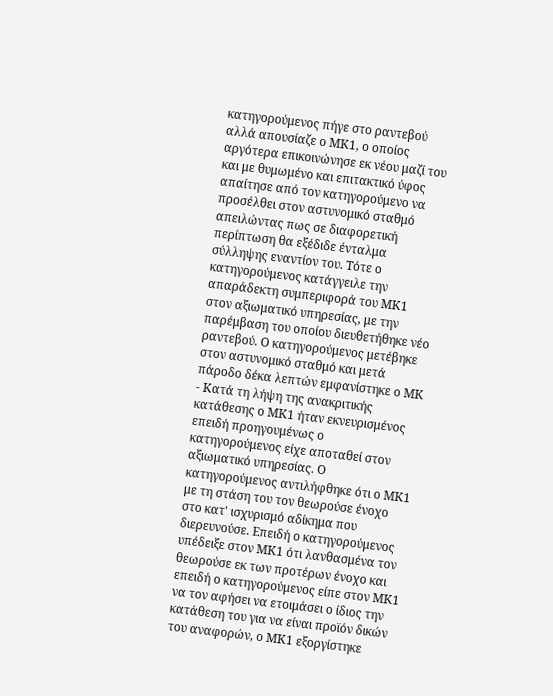κατηγορούμενος πήγε στο ραντεβού αλλά απουσίαζε ο ΜΚ1, ο οποίος αργότερα επικοινώνησε εκ νέου μαζί του και με θυμωμένο και επιτακτικό ύφος απαίτησε από τον κατηγορούμενο να προσέλθει στον αστυνομικό σταθμό απειλώντας πως σε διαφορετική περίπτωση θα εξέδιδε ένταλμα σύλληψης εναντίον του. Τότε ο κατηγορούμενος κατάγγειλε την απαράδεκτη συμπεριφορά του ΜΚ1 στον αξιωματικό υπηρεσίας, με την παρέμβαση του οποίου διευθετήθηκε νέο ραντεβού. Ο κατηγορούμενος μετέβηκε στον αστυνομικό σταθμό και μετά πάροδο δέκα λεπτών εμφανίστηκε ο ΜΚ
- Κατά τη λήψη της ανακριτικής κατάθεσης ο ΜΚ1 ήταν εκνευρισμένος επειδή προηγουμένως ο κατηγορούμενος είχε αποταθεί στον αξιωματικό υπηρεσίας. Ο κατηγορούμενος αντιλήφθηκε ότι ο ΜΚ1 με τη στάση του τον θεωρούσε ένοχο στο κατ' ισχυρισμό αδίκημα που διερευνούσε. Επειδή ο κατηγορούμενος υπέδειξε στον ΜΚ1 ότι λανθασμένα τον θεωρούσε εκ των προτέρων ένοχο και επειδή ο κατηγορούμενος είπε στον ΜΚ1 να τον αφήσει να ετοιμάσει ο ίδιος την κατάθεση του για να είναι προϊόν δικών του αναφορών, ο ΜΚ1 εξοργίστηκε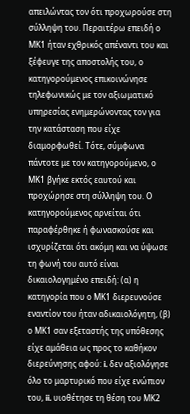απειλώντας τον ότι προχωρούσε στη σύλληψη του. Περαιτέρω επειδή ο ΜΚ1 ήταν εχθρικός απέναντι του και ξέφευγε της αποστολής του, ο κατηγορούμενος επικοινώνησε τηλεφωνικώς με τον αξιωματικό υπηρεσίας ενημερώνοντας τον για την κατάσταση που είχε διαμορφωθεί. Τότε, σύμφωνα πάντοτε με τον κατηγορούμενο, ο ΜΚ1 βγήκε εκτός εαυτού και προχώρησε στη σύλληψη του. Ο κατηγορούμενος αρνείται ότι παραφέρθηκε ή φωνασκούσε και ισχυρίζεται ότι ακόμη και να ύψωσε τη φωνή του αυτό είναι δικαιολογημένο επειδή: (α) η κατηγορία που ο ΜΚ1 διερευνούσε εναντίον του ήταν αδικαιολόγητη, (β) ο ΜΚ1 σαν εξεταστής της υπόθεσης είχε αμάθεια ως προς το καθήκον διερεύνησης αφού: i. δεν αξιολόγησε όλο το μαρτυρικό που είχε ενώπιον του, ii. υιοθέτησε τη θέση του ΜΚ2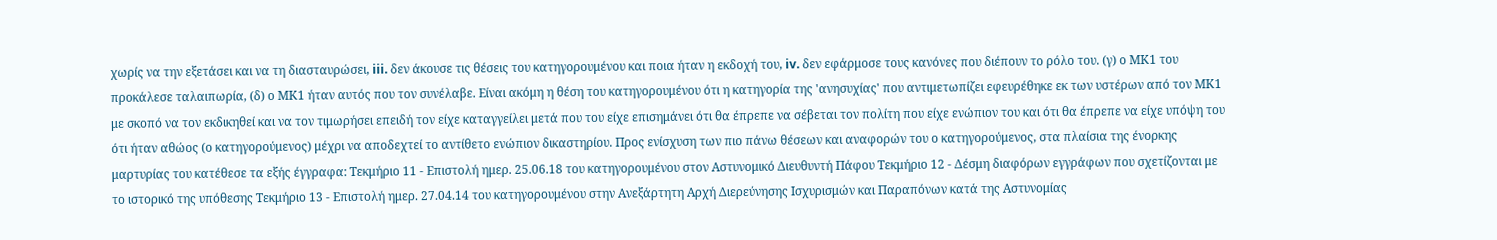χωρίς να την εξετάσει και να τη διασταυρώσει, iii. δεν άκουσε τις θέσεις του κατηγορουμένου και ποια ήταν η εκδοχή του, iv. δεν εφάρμοσε τους κανόνες που διέπουν το ρόλο του. (γ) ο ΜΚ1 του προκάλεσε ταλαιπωρία, (δ) ο ΜΚ1 ήταν αυτός που τον συνέλαβε. Είναι ακόμη η θέση του κατηγορουμένου ότι η κατηγορία της 'ανησυχίας' που αντιμετωπίζει εφευρέθηκε εκ των υστέρων από τον ΜΚ1 με σκοπό να τον εκδικηθεί και να τον τιμωρήσει επειδή τον είχε καταγγείλει μετά που του είχε επισημάνει ότι θα έπρεπε να σέβεται τον πολίτη που είχε ενώπιον του και ότι θα έπρεπε να είχε υπόψη του ότι ήταν αθώος (ο κατηγορούμενος) μέχρι να αποδεχτεί το αντίθετο ενώπιον δικαστηρίου. Προς ενίσχυση των πιο πάνω θέσεων και αναφορών του ο κατηγορούμενος, στα πλαίσια της ένορκης μαρτυρίας του κατέθεσε τα εξής έγγραφα: Τεκμήριο 11 - Επιστολή ημερ. 25.06.18 του κατηγορουμένου στον Αστυνομικό Διευθυντή Πάφου Τεκμήριο 12 - Δέσμη διαφόρων εγγράφων που σχετίζονται με το ιστορικό της υπόθεσης Τεκμήριο 13 - Επιστολή ημερ. 27.04.14 του κατηγορουμένου στην Ανεξάρτητη Αρχή Διερεύνησης Ισχυρισμών και Παραπόνων κατά της Αστυνομίας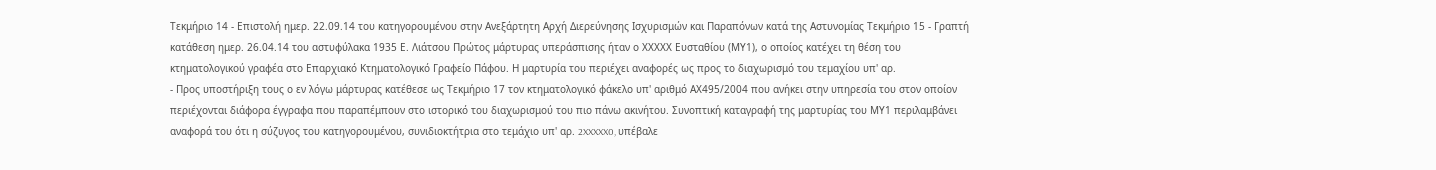Τεκμήριο 14 - Επιστολή ημερ. 22.09.14 του κατηγορουμένου στην Ανεξάρτητη Αρχή Διερεύνησης Ισχυρισμών και Παραπόνων κατά της Αστυνομίας Τεκμήριο 15 - Γραπτή κατάθεση ημερ. 26.04.14 του αστυφύλακα 1935 Ε. Λιάτσου Πρώτος μάρτυρας υπεράσπισης ήταν ο ΧXXΧΧ Ευσταθίου (ΜΥ1), ο οποίος κατέχει τη θέση του κτηματολογικού γραφέα στο Επαρχιακό Κτηματολογικό Γραφείο Πάφου. Η μαρτυρία του περιέχει αναφορές ως προς το διαχωρισμό του τεμαχίου υπ' αρ.
- Προς υποστήριξη τους ο εν λόγω μάρτυρας κατέθεσε ως Τεκμήριο 17 τον κτηματολογικό φάκελο υπ' αριθμό ΑΧ495/2004 που ανήκει στην υπηρεσία του στον οποίον περιέχονται διάφορα έγγραφα που παραπέμπουν στο ιστορικό του διαχωρισμού του πιο πάνω ακινήτου. Συνοπτική καταγραφή της μαρτυρίας του ΜΥ1 περιλαμβάνει αναφορά του ότι η σύζυγος του κατηγορουμένου, συνιδιοκτήτρια στο τεμάχιο υπ' αρ. 2XXXXX0, υπέβαλε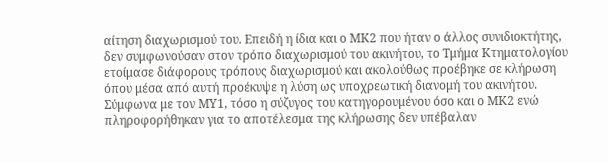αίτηση διαχωρισμού του. Επειδή η ίδια και ο ΜΚ2 που ήταν ο άλλος συνιδιοκτήτης, δεν συμφωνούσαν στον τρόπο διαχωρισμού του ακινήτου, το Τμήμα Κτηματολογίου ετοίμασε διάφορους τρόπους διαχωρισμού και ακολούθως προέβηκε σε κλήρωση όπου μέσα από αυτή προέκυψε η λύση ως υποχρεωτική διανομή του ακινήτου. Σύμφωνα με τον ΜΥ1, τόσο η σύζυγος του κατηγορουμένου όσο και ο ΜΚ2 ενώ πληροφορήθηκαν για το αποτέλεσμα της κλήρωσης δεν υπέβαλαν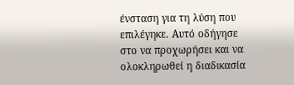ένσταση για τη λύση που επιλέγηκε. Αυτό οδήγησε στο να προχωρήσει και να ολοκληρωθεί η διαδικασία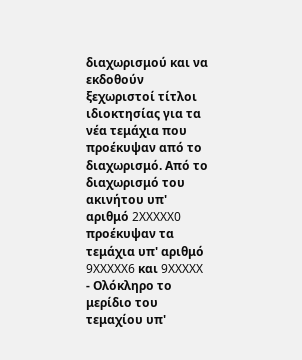διαχωρισμού και να εκδοθούν ξεχωριστοί τίτλοι ιδιοκτησίας για τα νέα τεμάχια που προέκυψαν από το διαχωρισμό. Από το διαχωρισμό του ακινήτου υπ' αριθμό 2XXXXX0 προέκυψαν τα τεμάχια υπ' αριθμό 9XXXXX6 και 9XXXXX
- Ολόκληρο το μερίδιο του τεμαχίου υπ'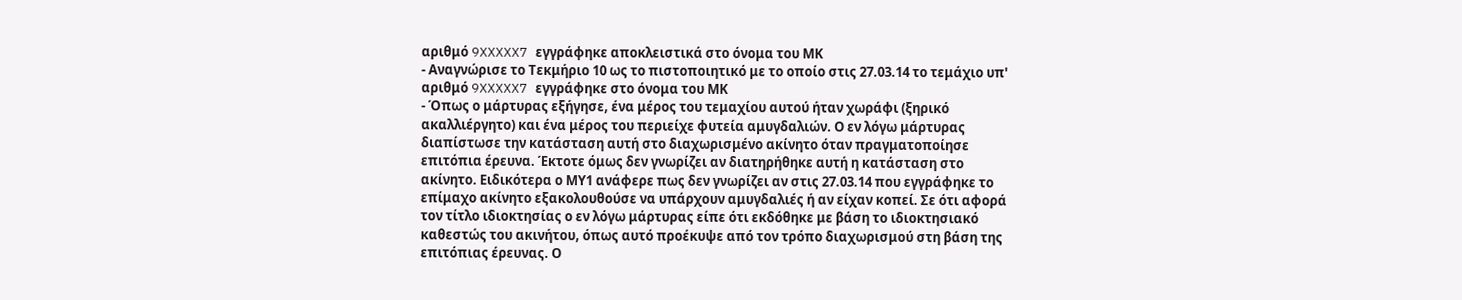αριθμό 9XXXXX7 εγγράφηκε αποκλειστικά στο όνομα του ΜΚ
- Αναγνώρισε το Τεκμήριο 10 ως το πιστοποιητικό με το οποίο στις 27.03.14 το τεμάχιο υπ' αριθμό 9XXXXX7 εγγράφηκε στο όνομα του ΜΚ
- Όπως ο μάρτυρας εξήγησε, ένα μέρος του τεμαχίου αυτού ήταν χωράφι (ξηρικό ακαλλιέργητο) και ένα μέρος του περιείχε φυτεία αμυγδαλιών. Ο εν λόγω μάρτυρας διαπίστωσε την κατάσταση αυτή στο διαχωρισμένο ακίνητο όταν πραγματοποίησε επιτόπια έρευνα. Έκτοτε όμως δεν γνωρίζει αν διατηρήθηκε αυτή η κατάσταση στο ακίνητο. Ειδικότερα ο ΜΥ1 ανάφερε πως δεν γνωρίζει αν στις 27.03.14 που εγγράφηκε το επίμαχο ακίνητο εξακολουθούσε να υπάρχουν αμυγδαλιές ή αν είχαν κοπεί. Σε ότι αφορά τον τίτλο ιδιοκτησίας ο εν λόγω μάρτυρας είπε ότι εκδόθηκε με βάση το ιδιοκτησιακό καθεστώς του ακινήτου, όπως αυτό προέκυψε από τον τρόπο διαχωρισμού στη βάση της επιτόπιας έρευνας. Ο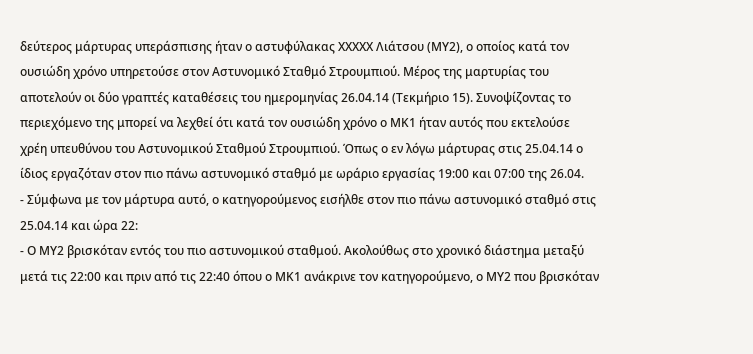δεύτερος μάρτυρας υπεράσπισης ήταν ο αστυφύλακας ΧΧXXΧ Λιάτσου (ΜΥ2), ο οποίος κατά τον ουσιώδη χρόνο υπηρετούσε στον Αστυνομικό Σταθμό Στρουμπιού. Μέρος της μαρτυρίας του αποτελούν οι δύο γραπτές καταθέσεις του ημερομηνίας 26.04.14 (Τεκμήριο 15). Συνοψίζοντας το περιεχόμενο της μπορεί να λεχθεί ότι κατά τον ουσιώδη χρόνο ο ΜΚ1 ήταν αυτός που εκτελούσε χρέη υπευθύνου του Αστυνομικού Σταθμού Στρουμπιού. Όπως ο εν λόγω μάρτυρας στις 25.04.14 ο ίδιος εργαζόταν στον πιο πάνω αστυνομικό σταθμό με ωράριο εργασίας 19:00 και 07:00 της 26.04.
- Σύμφωνα με τον μάρτυρα αυτό, ο κατηγορούμενος εισήλθε στον πιο πάνω αστυνομικό σταθμό στις 25.04.14 και ώρα 22:
- Ο ΜΥ2 βρισκόταν εντός του πιο αστυνομικού σταθμού. Ακολούθως στο χρονικό διάστημα μεταξύ μετά τις 22:00 και πριν από τις 22:40 όπου ο ΜΚ1 ανάκρινε τον κατηγορούμενο, ο ΜΥ2 που βρισκόταν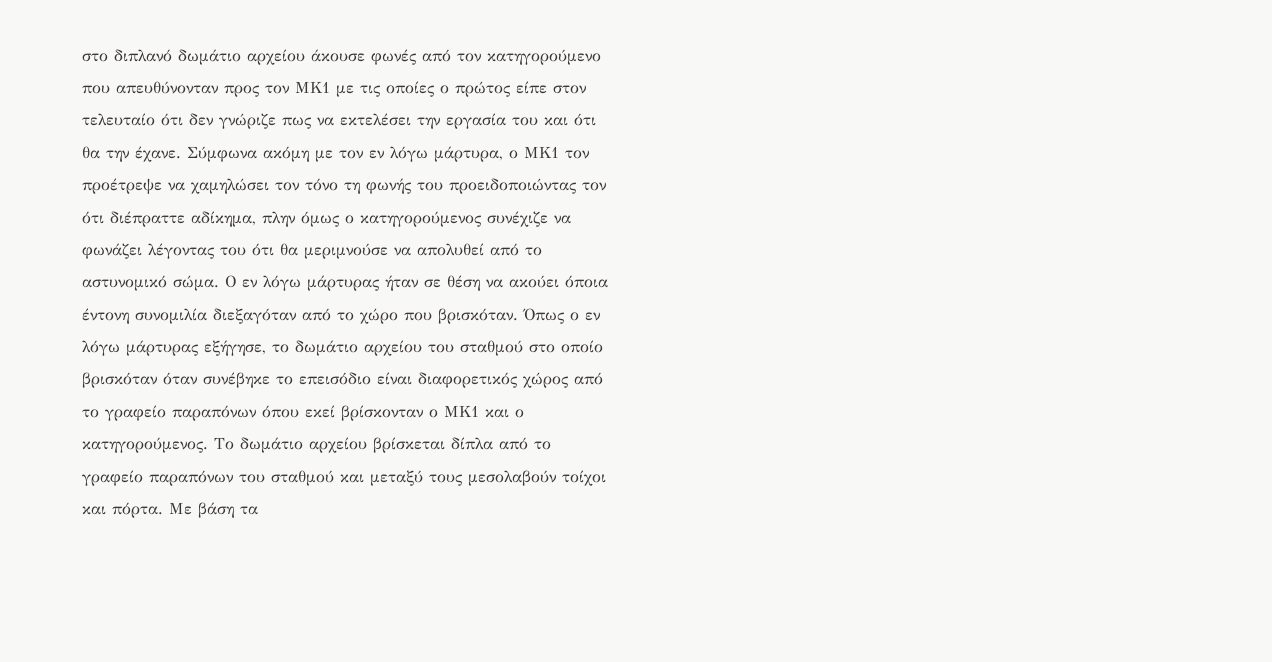στο διπλανό δωμάτιο αρχείου άκουσε φωνές από τον κατηγορούμενο που απευθύνονταν προς τον ΜΚ1 με τις οποίες ο πρώτος είπε στον τελευταίο ότι δεν γνώριζε πως να εκτελέσει την εργασία του και ότι θα την έχανε. Σύμφωνα ακόμη με τον εν λόγω μάρτυρα, ο ΜΚ1 τον προέτρεψε να χαμηλώσει τον τόνο τη φωνής του προειδοποιώντας τον ότι διέπραττε αδίκημα, πλην όμως ο κατηγορούμενος συνέχιζε να φωνάζει λέγοντας του ότι θα μεριμνούσε να απολυθεί από το αστυνομικό σώμα. Ο εν λόγω μάρτυρας ήταν σε θέση να ακούει όποια έντονη συνομιλία διεξαγόταν από το χώρο που βρισκόταν. Όπως ο εν λόγω μάρτυρας εξήγησε, το δωμάτιο αρχείου του σταθμού στο οποίο βρισκόταν όταν συνέβηκε το επεισόδιο είναι διαφορετικός χώρος από το γραφείο παραπόνων όπου εκεί βρίσκονταν ο ΜΚ1 και ο κατηγορούμενος. Το δωμάτιο αρχείου βρίσκεται δίπλα από το γραφείο παραπόνων του σταθμού και μεταξύ τους μεσολαβούν τοίχοι και πόρτα. Με βάση τα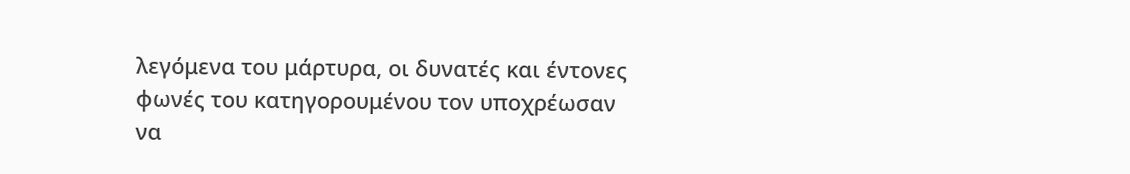λεγόμενα του μάρτυρα, οι δυνατές και έντονες φωνές του κατηγορουμένου τον υποχρέωσαν να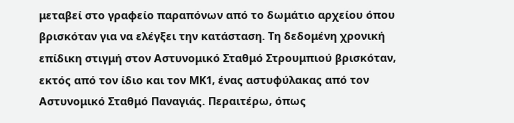μεταβεί στο γραφείο παραπόνων από το δωμάτιο αρχείου όπου βρισκόταν για να ελέγξει την κατάσταση. Τη δεδομένη χρονική επίδικη στιγμή στον Αστυνομικό Σταθμό Στρουμπιού βρισκόταν, εκτός από τον ίδιο και τον ΜΚ1, ένας αστυφύλακας από τον Αστυνομικό Σταθμό Παναγιάς. Περαιτέρω, όπως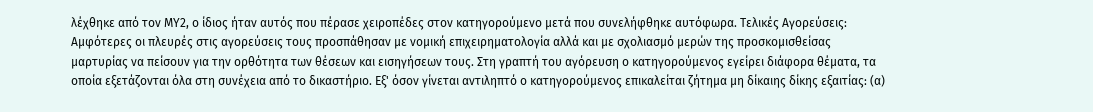λέχθηκε από τον ΜΥ2, ο ίδιος ήταν αυτός που πέρασε χειροπέδες στον κατηγορούμενο μετά που συνελήφθηκε αυτόφωρα. Τελικές Αγορεύσεις: Αμφότερες οι πλευρές στις αγορεύσεις τους προσπάθησαν με νομική επιχειρηματολογία αλλά και με σχολιασμό μερών της προσκομισθείσας μαρτυρίας να πείσουν για την ορθότητα των θέσεων και εισηγήσεων τους. Στη γραπτή του αγόρευση ο κατηγορούμενος εγείρει διάφορα θέματα, τα οποία εξετάζονται όλα στη συνέχεια από το δικαστήριο. Εξ' όσον γίνεται αντιληπτό ο κατηγορούμενος επικαλείται ζήτημα μη δίκαιης δίκης εξαιτίας: (α)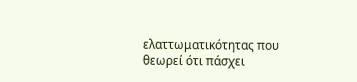ελαττωματικότητας που θεωρεί ότι πάσχει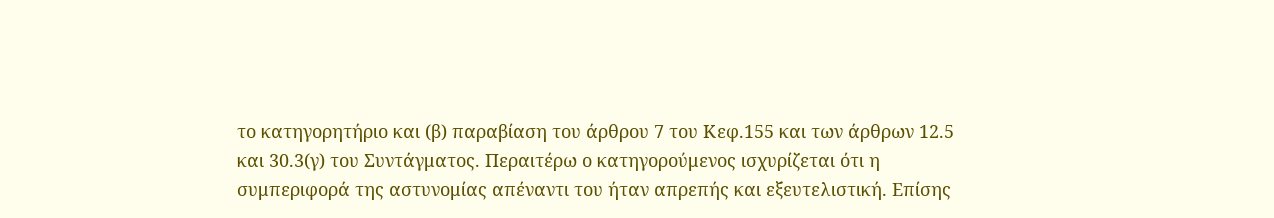το κατηγορητήριο και (β) παραβίαση του άρθρου 7 του Κεφ.155 και των άρθρων 12.5 και 30.3(γ) του Συντάγματος. Περαιτέρω ο κατηγορούμενος ισχυρίζεται ότι η συμπεριφορά της αστυνομίας απέναντι του ήταν απρεπής και εξευτελιστική. Επίσης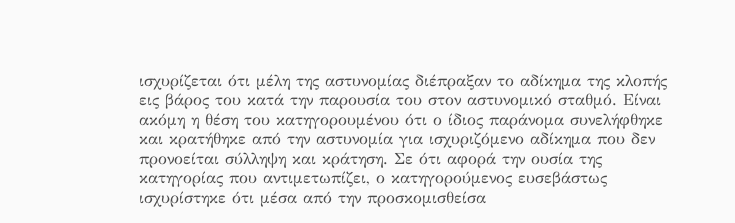ισχυρίζεται ότι μέλη της αστυνομίας διέπραξαν το αδίκημα της κλοπής εις βάρος του κατά την παρουσία του στον αστυνομικό σταθμό. Είναι ακόμη η θέση του κατηγορουμένου ότι ο ίδιος παράνομα συνελήφθηκε και κρατήθηκε από την αστυνομία για ισχυριζόμενο αδίκημα που δεν προνοείται σύλληψη και κράτηση. Σε ότι αφορά την ουσία της κατηγορίας που αντιμετωπίζει, ο κατηγορούμενος ευσεβάστως ισχυρίστηκε ότι μέσα από την προσκομισθείσα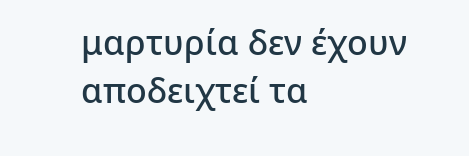μαρτυρία δεν έχουν αποδειχτεί τα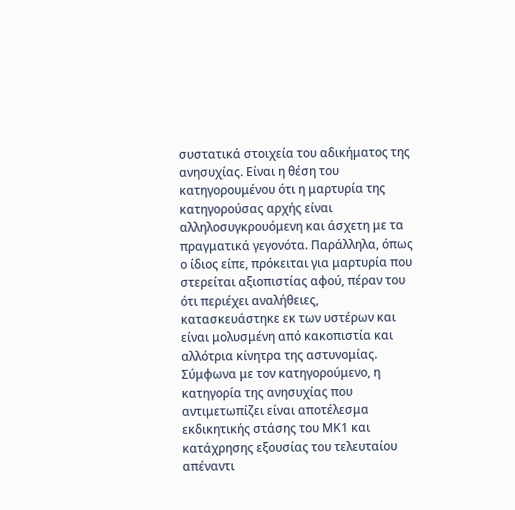συστατικά στοιχεία του αδικήματος της ανησυχίας. Είναι η θέση του κατηγορουμένου ότι η μαρτυρία της κατηγορούσας αρχής είναι αλληλοσυγκρουόμενη και άσχετη με τα πραγματικά γεγονότα. Παράλληλα, όπως ο ίδιος είπε, πρόκειται για μαρτυρία που στερείται αξιοπιστίας αφού, πέραν του ότι περιέχει αναλήθειες, κατασκευάστηκε εκ των υστέρων και είναι μολυσμένη από κακοπιστία και αλλότρια κίνητρα της αστυνομίας. Σύμφωνα με τον κατηγορούμενο, η κατηγορία της ανησυχίας που αντιμετωπίζει είναι αποτέλεσμα εκδικητικής στάσης του ΜΚ1 και κατάχρησης εξουσίας του τελευταίου απέναντι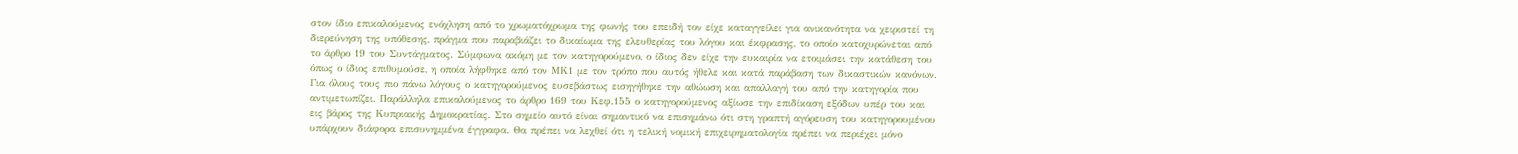στον ίδιο επικαλούμενος ενόχληση από το χρωματόχρωμα της φωνής του επειδή τον είχε καταγγείλει για ανικανότητα να χειριστεί τη διερεύνηση της υπόθεσης, πράγμα που παραβιάζει το δικαίωμα της ελευθερίας του λόγου και έκφρασης, το οποίο κατοχυρώνεται από το άρθρο 19 του Συντάγματος. Σύμφωνα ακόμη με τον κατηγορούμενο, ο ίδιος δεν είχε την ευκαιρία να ετοιμάσει την κατάθεση του όπως ο ίδιος επιθυμούσε, η οποία λήφθηκε από τον ΜΚ1 με τον τρόπο που αυτός ήθελε και κατά παράβαση των δικαστικών κανόνων. Για όλους τους πιο πάνω λόγους ο κατηγορούμενος ευσεβάστως εισηγήθηκε την αθώωση και απαλλαγή του από την κατηγορία που αντιμετωπίζει. Παράλληλα επικαλούμενος το άρθρο 169 του Κεφ.155 ο κατηγορούμενος αξίωσε την επιδίκαση εξόδων υπέρ του και εις βάρος της Κυπριακής Δημοκρατίας. Στο σημείο αυτό είναι σημαντικό να επισημάνω ότι στη γραπτή αγόρευση του κατηγορουμένου υπάρχουν διάφορα επισυνημμένα έγγραφα. Θα πρέπει να λεχθεί ότι η τελική νομική επιχειρηματολογία πρέπει να περιέχει μόνο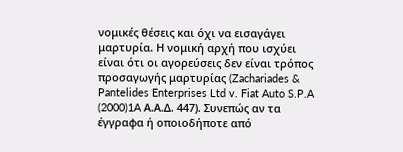νομικές θέσεις και όχι να εισαγάγει μαρτυρία. Η νομική αρχή που ισχύει είναι ότι οι αγορεύσεις δεν είναι τρόπος προσαγωγής μαρτυρίας (Zachariades & Pantelides Enterprises Ltd v. Fiat Auto S.P.A
(2000)1A Α.Α.Δ. 447). Συνεπώς αν τα έγγραφα ή οποιοδήποτε από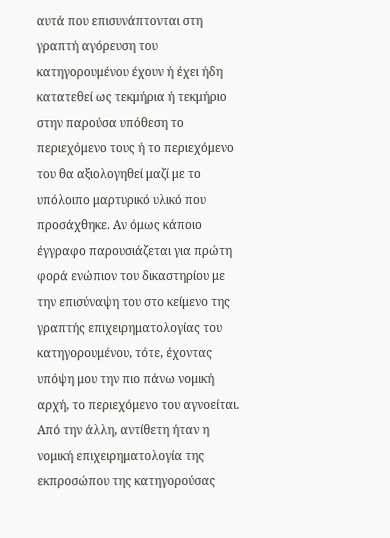αυτά που επισυνάπτονται στη γραπτή αγόρευση του κατηγορουμένου έχουν ή έχει ήδη κατατεθεί ως τεκμήρια ή τεκμήριο στην παρούσα υπόθεση το περιεχόμενο τους ή το περιεχόμενο του θα αξιολογηθεί μαζί με το υπόλοιπο μαρτυρικό υλικό που προσάχθηκε. Αν όμως κάποιο έγγραφο παρουσιάζεται για πρώτη φορά ενώπιον του δικαστηρίου με την επισύναψη του στο κείμενο της γραπτής επιχειρηματολογίας του κατηγορουμένου, τότε, έχοντας υπόψη μου την πιο πάνω νομική αρχή, το περιεχόμενο του αγνοείται. Από την άλλη, αντίθετη ήταν η νομική επιχειρηματολογία της εκπροσώπου της κατηγορούσας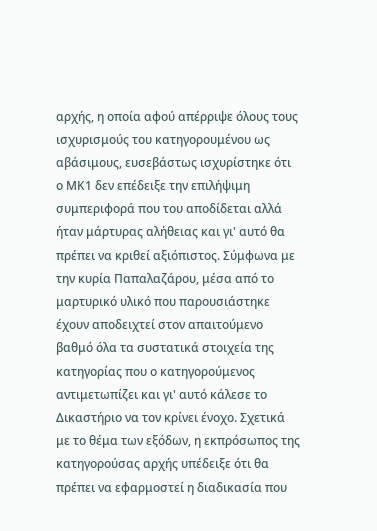αρχής, η οποία αφού απέρριψε όλους τους ισχυρισμούς του κατηγορουμένου ως αβάσιμους, ευσεβάστως ισχυρίστηκε ότι ο ΜΚ1 δεν επέδειξε την επιλήψιμη συμπεριφορά που του αποδίδεται αλλά ήταν μάρτυρας αλήθειας και γι' αυτό θα πρέπει να κριθεί αξιόπιστος. Σύμφωνα με την κυρία Παπαλαζάρου, μέσα από το μαρτυρικό υλικό που παρουσιάστηκε έχουν αποδειχτεί στον απαιτούμενο βαθμό όλα τα συστατικά στοιχεία της κατηγορίας που ο κατηγορούμενος αντιμετωπίζει και γι' αυτό κάλεσε το Δικαστήριο να τον κρίνει ένοχο. Σχετικά με το θέμα των εξόδων, η εκπρόσωπος της κατηγορούσας αρχής υπέδειξε ότι θα πρέπει να εφαρμοστεί η διαδικασία που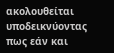ακολουθείται υποδεικνύοντας πως εάν και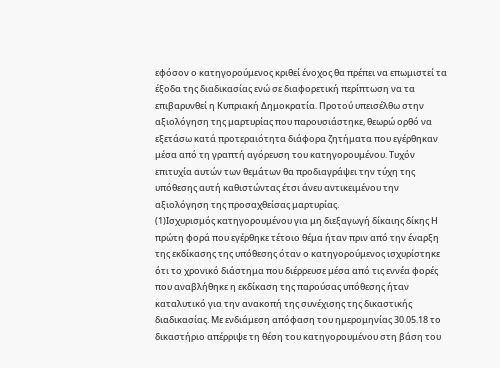εφόσον ο κατηγορούμενος κριθεί ένοχος θα πρέπει να επωμιστεί τα έξοδα της διαδικασίας ενώ σε διαφορετική περίπτωση να τα επιβαρυνθεί η Κυπριακή Δημοκρατία. Προτού υπεισέλθω στην αξιολόγηση της μαρτυρίας που παρουσιάστηκε, θεωρώ ορθό να εξετάσω κατά προτεραιότητα διάφορα ζητήματα που εγέρθηκαν μέσα από τη γραπτή αγόρευση του κατηγορουμένου. Τυχόν επιτυχία αυτών των θεμάτων θα προδιαγράψει την τύχη της υπόθεσης αυτή καθιστώντας έτσι άνευ αντικειμένου την αξιολόγηση της προσαχθείσας μαρτυρίας.
(1)Ισχυρισμός κατηγορουμένου για μη διεξαγωγή δίκαιης δίκης Η πρώτη φορά που εγέρθηκε τέτοιο θέμα ήταν πριν από την έναρξη της εκδίκασης της υπόθεσης όταν ο κατηγορούμενος ισχυρίστηκε ότι το χρονικό διάστημα που διέρρευσε μέσα από τις εννέα φορές που αναβλήθηκε η εκδίκαση της παρούσας υπόθεσης ήταν καταλυτικό για την ανακοπή της συνέχισης της δικαστικής διαδικασίας. Με ενδιάμεση απόφαση του ημερομηνίας 30.05.18 το δικαστήριο απέρριψε τη θέση του κατηγορουμένου στη βάση του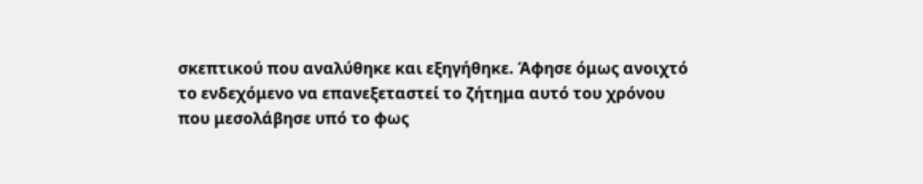σκεπτικού που αναλύθηκε και εξηγήθηκε. Άφησε όμως ανοιχτό το ενδεχόμενο να επανεξεταστεί το ζήτημα αυτό του χρόνου που μεσολάβησε υπό το φως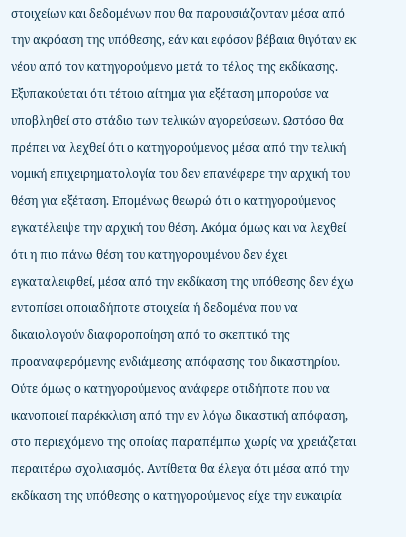στοιχείων και δεδομένων που θα παρουσιάζονταν μέσα από την ακρόαση της υπόθεσης, εάν και εφόσον βέβαια θιγόταν εκ νέου από τον κατηγορούμενο μετά το τέλος της εκδίκασης. Εξυπακούεται ότι τέτοιο αίτημα για εξέταση μπορούσε να υποβληθεί στο στάδιο των τελικών αγορεύσεων. Ωστόσο θα πρέπει να λεχθεί ότι ο κατηγορούμενος μέσα από την τελική νομική επιχειρηματολογία του δεν επανέφερε την αρχική του θέση για εξέταση. Επομένως θεωρώ ότι ο κατηγορούμενος εγκατέλειψε την αρχική του θέση. Ακόμα όμως και να λεχθεί ότι η πιο πάνω θέση του κατηγορουμένου δεν έχει εγκαταλειφθεί, μέσα από την εκδίκαση της υπόθεσης δεν έχω εντοπίσει οποιαδήποτε στοιχεία ή δεδομένα που να δικαιολογούν διαφοροποίηση από το σκεπτικό της προαναφερόμενης ενδιάμεσης απόφασης του δικαστηρίου. Ούτε όμως ο κατηγορούμενος ανάφερε οτιδήποτε που να ικανοποιεί παρέκκλιση από την εν λόγω δικαστική απόφαση, στο περιεχόμενο της οποίας παραπέμπω χωρίς να χρειάζεται περαιτέρω σχολιασμός. Αντίθετα θα έλεγα ότι μέσα από την εκδίκαση της υπόθεσης ο κατηγορούμενος είχε την ευκαιρία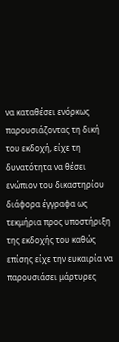να καταθέσει ενόρκως παρουσιάζοντας τη δική του εκδοχή, είχε τη δυνατότητα να θέσει ενώπιον του δικαστηρίου διάφορα έγγραφα ως τεκμήρια προς υποστήριξη της εκδοχής του καθώς επίσης είχε την ευκαιρία να παρουσιάσει μάρτυρες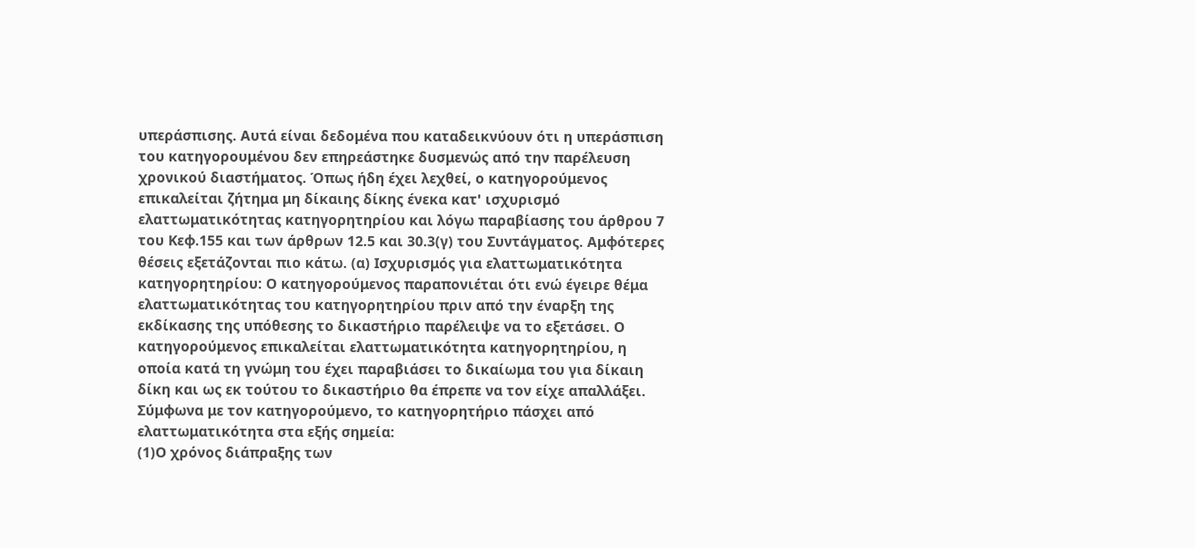υπεράσπισης. Αυτά είναι δεδομένα που καταδεικνύουν ότι η υπεράσπιση του κατηγορουμένου δεν επηρεάστηκε δυσμενώς από την παρέλευση χρονικού διαστήματος. Όπως ήδη έχει λεχθεί, ο κατηγορούμενος επικαλείται ζήτημα μη δίκαιης δίκης ένεκα κατ' ισχυρισμό ελαττωματικότητας κατηγορητηρίου και λόγω παραβίασης του άρθρου 7 του Κεφ.155 και των άρθρων 12.5 και 30.3(γ) του Συντάγματος. Αμφότερες θέσεις εξετάζονται πιο κάτω. (α) Ισχυρισμός για ελαττωματικότητα κατηγορητηρίου: Ο κατηγορούμενος παραπονιέται ότι ενώ έγειρε θέμα ελαττωματικότητας του κατηγορητηρίου πριν από την έναρξη της εκδίκασης της υπόθεσης το δικαστήριο παρέλειψε να το εξετάσει. Ο κατηγορούμενος επικαλείται ελαττωματικότητα κατηγορητηρίου, η οποία κατά τη γνώμη του έχει παραβιάσει το δικαίωμα του για δίκαιη δίκη και ως εκ τούτου το δικαστήριο θα έπρεπε να τον είχε απαλλάξει. Σύμφωνα με τον κατηγορούμενο, το κατηγορητήριο πάσχει από ελαττωματικότητα στα εξής σημεία:
(1)Ο χρόνος διάπραξης των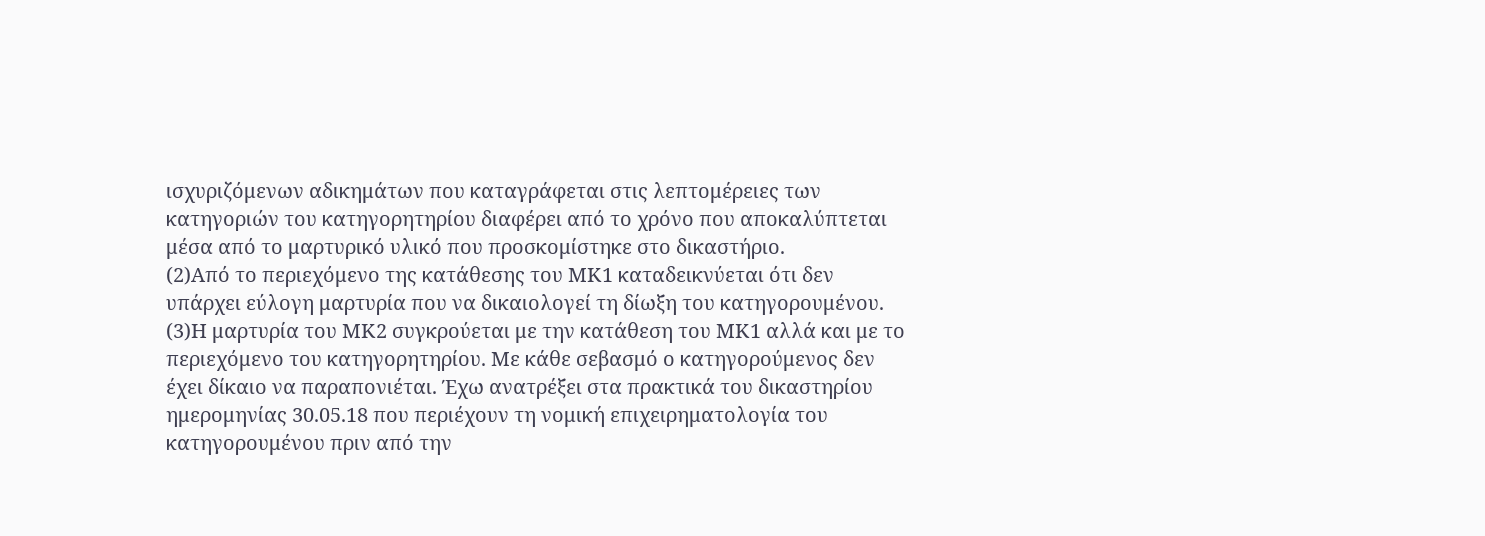ισχυριζόμενων αδικημάτων που καταγράφεται στις λεπτομέρειες των κατηγοριών του κατηγορητηρίου διαφέρει από το χρόνο που αποκαλύπτεται μέσα από το μαρτυρικό υλικό που προσκομίστηκε στο δικαστήριο.
(2)Από το περιεχόμενο της κατάθεσης του ΜΚ1 καταδεικνύεται ότι δεν υπάρχει εύλογη μαρτυρία που να δικαιολογεί τη δίωξη του κατηγορουμένου.
(3)Η μαρτυρία του ΜΚ2 συγκρούεται με την κατάθεση του ΜΚ1 αλλά και με το περιεχόμενο του κατηγορητηρίου. Με κάθε σεβασμό ο κατηγορούμενος δεν έχει δίκαιο να παραπονιέται. Έχω ανατρέξει στα πρακτικά του δικαστηρίου ημερομηνίας 30.05.18 που περιέχουν τη νομική επιχειρηματολογία του κατηγορουμένου πριν από την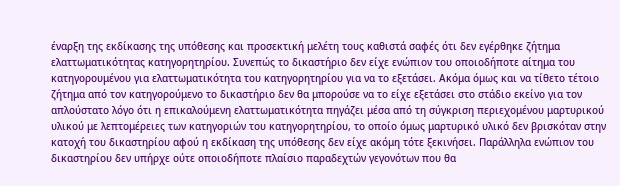έναρξη της εκδίκασης της υπόθεσης και προσεκτική μελέτη τους καθιστά σαφές ότι δεν εγέρθηκε ζήτημα ελαττωματικότητας κατηγορητηρίου. Συνεπώς το δικαστήριο δεν είχε ενώπιον του οποιοδήποτε αίτημα του κατηγορουμένου για ελαττωματικότητα του κατηγορητηρίου για να το εξετάσει. Ακόμα όμως και να τίθετο τέτοιο ζήτημα από τον κατηγορούμενο το δικαστήριο δεν θα μπορούσε να το είχε εξετάσει στο στάδιο εκείνο για τον απλούστατο λόγο ότι η επικαλούμενη ελαττωματικότητα πηγάζει μέσα από τη σύγκριση περιεχομένου μαρτυρικού υλικού με λεπτομέρειες των κατηγοριών του κατηγορητηρίου, το οποίο όμως μαρτυρικό υλικό δεν βρισκόταν στην κατοχή του δικαστηρίου αφού η εκδίκαση της υπόθεσης δεν είχε ακόμη τότε ξεκινήσει. Παράλληλα ενώπιον του δικαστηρίου δεν υπήρχε ούτε οποιοδήποτε πλαίσιο παραδεχτών γεγονότων που θα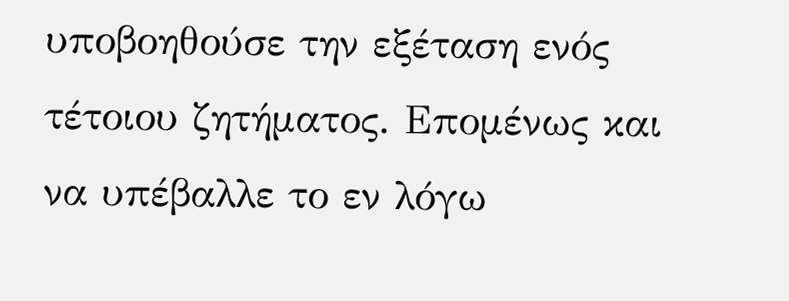υποβοηθούσε την εξέταση ενός τέτοιου ζητήματος. Επομένως και να υπέβαλλε το εν λόγω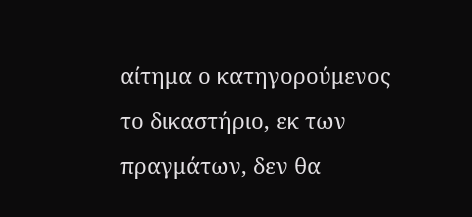αίτημα ο κατηγορούμενος το δικαστήριο, εκ των πραγμάτων, δεν θα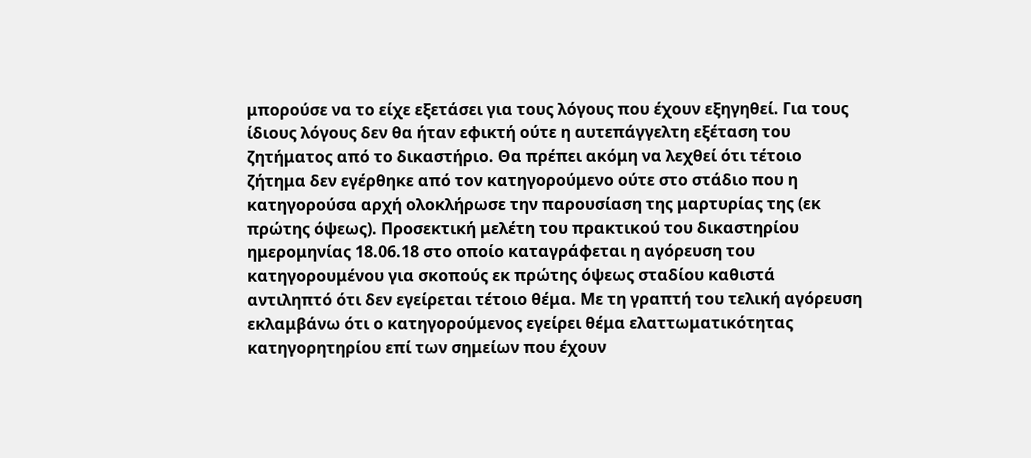μπορούσε να το είχε εξετάσει για τους λόγους που έχουν εξηγηθεί. Για τους ίδιους λόγους δεν θα ήταν εφικτή ούτε η αυτεπάγγελτη εξέταση του ζητήματος από το δικαστήριο. Θα πρέπει ακόμη να λεχθεί ότι τέτοιο ζήτημα δεν εγέρθηκε από τον κατηγορούμενο ούτε στο στάδιο που η κατηγορούσα αρχή ολοκλήρωσε την παρουσίαση της μαρτυρίας της (εκ πρώτης όψεως). Προσεκτική μελέτη του πρακτικού του δικαστηρίου ημερομηνίας 18.06.18 στο οποίο καταγράφεται η αγόρευση του κατηγορουμένου για σκοπούς εκ πρώτης όψεως σταδίου καθιστά αντιληπτό ότι δεν εγείρεται τέτοιο θέμα. Με τη γραπτή του τελική αγόρευση εκλαμβάνω ότι ο κατηγορούμενος εγείρει θέμα ελαττωματικότητας κατηγορητηρίου επί των σημείων που έχουν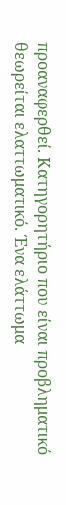προαναφερθεί. Κατηγορητήριο που είναι προβληματικό θεωρείται ελαττωματικό. Ένα ελάττωμα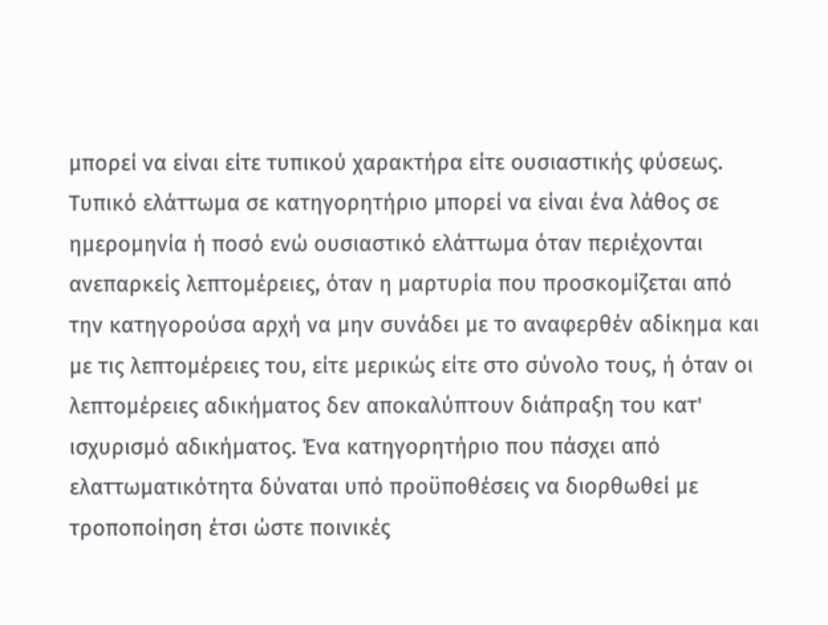μπορεί να είναι είτε τυπικού χαρακτήρα είτε ουσιαστικής φύσεως. Τυπικό ελάττωμα σε κατηγορητήριο μπορεί να είναι ένα λάθος σε ημερομηνία ή ποσό ενώ ουσιαστικό ελάττωμα όταν περιέχονται ανεπαρκείς λεπτομέρειες, όταν η μαρτυρία που προσκομίζεται από την κατηγορούσα αρχή να μην συνάδει με το αναφερθέν αδίκημα και με τις λεπτομέρειες του, είτε μερικώς είτε στο σύνολο τους, ή όταν οι λεπτομέρειες αδικήματος δεν αποκαλύπτουν διάπραξη του κατ' ισχυρισμό αδικήματος. Ένα κατηγορητήριο που πάσχει από ελαττωματικότητα δύναται υπό προϋποθέσεις να διορθωθεί με τροποποίηση έτσι ώστε ποινικές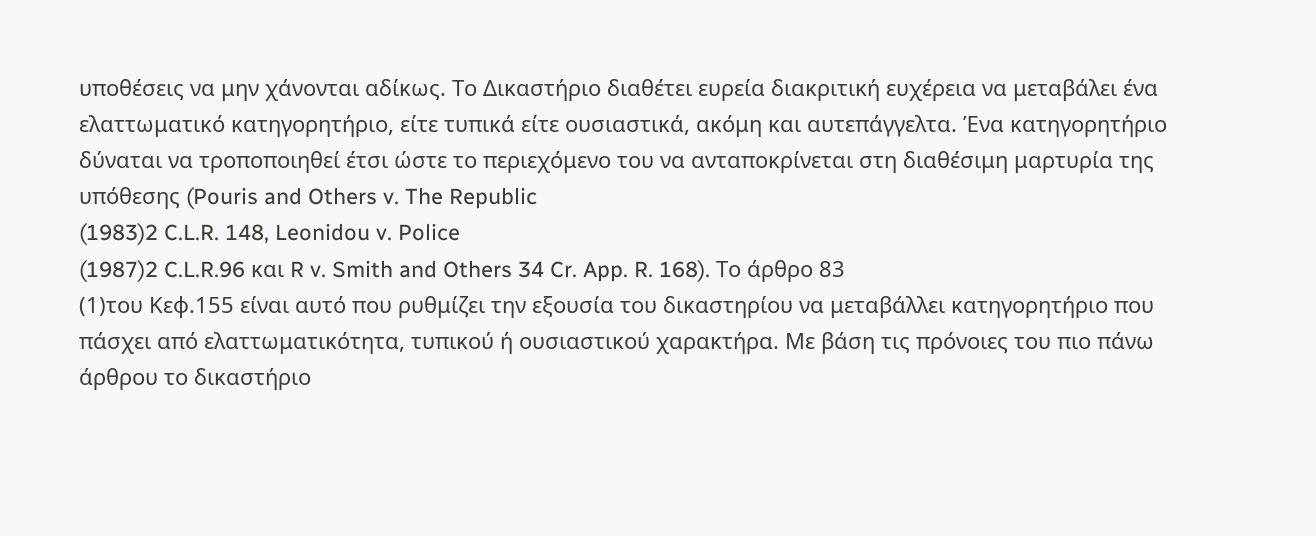υποθέσεις να μην χάνονται αδίκως. Το Δικαστήριο διαθέτει ευρεία διακριτική ευχέρεια να μεταβάλει ένα ελαττωματικό κατηγορητήριο, είτε τυπικά είτε ουσιαστικά, ακόμη και αυτεπάγγελτα. Ένα κατηγορητήριο δύναται να τροποποιηθεί έτσι ώστε το περιεχόμενο του να ανταποκρίνεται στη διαθέσιμη μαρτυρία της υπόθεσης (Pouris and Others v. The Republic
(1983)2 C.L.R. 148, Leonidou v. Police
(1987)2 C.L.R.96 και R v. Smith and Others 34 Cr. App. R. 168). Το άρθρο 83
(1)του Κεφ.155 είναι αυτό που ρυθμίζει την εξουσία του δικαστηρίου να μεταβάλλει κατηγορητήριο που πάσχει από ελαττωματικότητα, τυπικού ή ουσιαστικού χαρακτήρα. Με βάση τις πρόνοιες του πιο πάνω άρθρου το δικαστήριο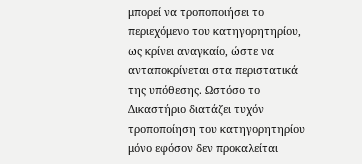μπορεί να τροποποιήσει το περιεχόμενο του κατηγορητηρίου, ως κρίνει αναγκαίο, ώστε να ανταποκρίνεται στα περιστατικά της υπόθεσης. Ωστόσο το Δικαστήριο διατάζει τυχόν τροποποίηση του κατηγορητηρίου μόνο εφόσον δεν προκαλείται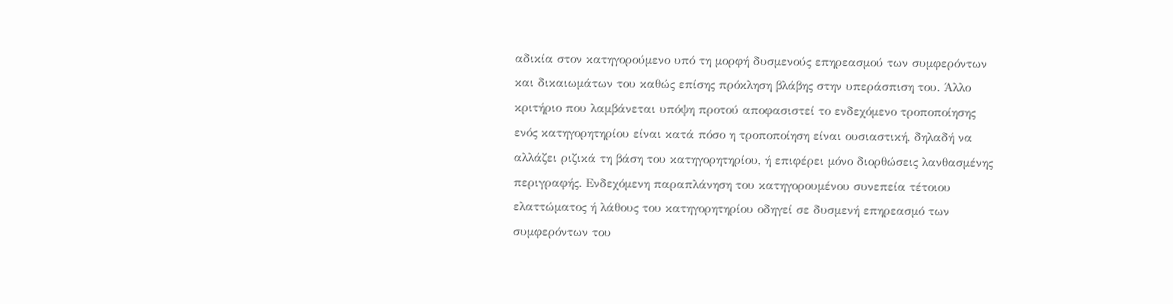αδικία στον κατηγορούμενο υπό τη μορφή δυσμενούς επηρεασμού των συμφερόντων και δικαιωμάτων του καθώς επίσης πρόκληση βλάβης στην υπεράσπιση του. Άλλο κριτήριο που λαμβάνεται υπόψη προτού αποφασιστεί το ενδεχόμενο τροποποίησης ενός κατηγορητηρίου είναι κατά πόσο η τροποποίηση είναι ουσιαστική, δηλαδή να αλλάζει ριζικά τη βάση του κατηγορητηρίου, ή επιφέρει μόνο διορθώσεις λανθασμένης περιγραφής. Ενδεχόμενη παραπλάνηση του κατηγορουμένου συνεπεία τέτοιου ελαττώματος ή λάθους του κατηγορητηρίου οδηγεί σε δυσμενή επηρεασμό των συμφερόντων του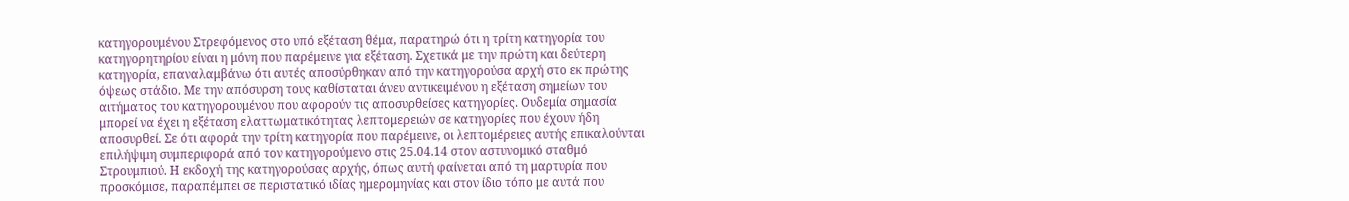κατηγορουμένου Στρεφόμενος στο υπό εξέταση θέμα, παρατηρώ ότι η τρίτη κατηγορία του κατηγορητηρίου είναι η μόνη που παρέμεινε για εξέταση. Σχετικά με την πρώτη και δεύτερη κατηγορία, επαναλαμβάνω ότι αυτές αποσύρθηκαν από την κατηγορούσα αρχή στο εκ πρώτης όψεως στάδιο. Με την απόσυρση τους καθίσταται άνευ αντικειμένου η εξέταση σημείων του αιτήματος του κατηγορουμένου που αφορούν τις αποσυρθείσες κατηγορίες. Ουδεμία σημασία μπορεί να έχει η εξέταση ελαττωματικότητας λεπτομερειών σε κατηγορίες που έχουν ήδη αποσυρθεί. Σε ότι αφορά την τρίτη κατηγορία που παρέμεινε, οι λεπτομέρειες αυτής επικαλούνται επιλήψιμη συμπεριφορά από τον κατηγορούμενο στις 25.04.14 στον αστυνομικό σταθμό Στρουμπιού. Η εκδοχή της κατηγορούσας αρχής, όπως αυτή φαίνεται από τη μαρτυρία που προσκόμισε, παραπέμπει σε περιστατικό ιδίας ημερομηνίας και στον ίδιο τόπο με αυτά που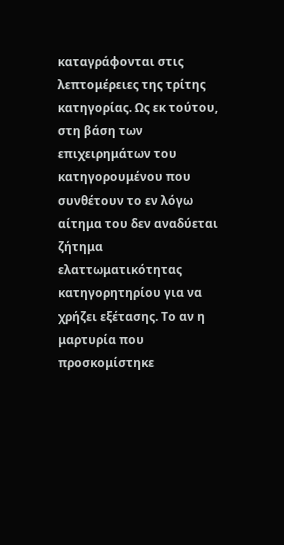καταγράφονται στις λεπτομέρειες της τρίτης κατηγορίας. Ως εκ τούτου, στη βάση των επιχειρημάτων του κατηγορουμένου που συνθέτουν το εν λόγω αίτημα του δεν αναδύεται ζήτημα ελαττωματικότητας κατηγορητηρίου για να χρήζει εξέτασης. Το αν η μαρτυρία που προσκομίστηκε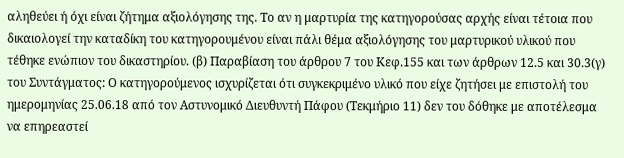αληθεύει ή όχι είναι ζήτημα αξιολόγησης της. Το αν η μαρτυρία της κατηγορούσας αρχής είναι τέτοια που δικαιολογεί την καταδίκη του κατηγορουμένου είναι πάλι θέμα αξιολόγησης του μαρτυρικού υλικού που τέθηκε ενώπιον του δικαστηρίου. (β) Παραβίαση του άρθρου 7 του Κεφ.155 και των άρθρων 12.5 και 30.3(γ) του Συντάγματος: Ο κατηγορούμενος ισχυρίζεται ότι συγκεκριμένο υλικό που είχε ζητήσει με επιστολή του ημερομηνίας 25.06.18 από τον Αστυνομικό Διευθυντή Πάφου (Τεκμήριο 11) δεν του δόθηκε με αποτέλεσμα να επηρεαστεί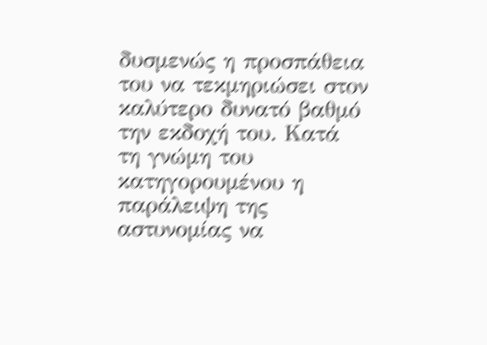δυσμενώς η προσπάθεια του να τεκμηριώσει στον καλύτερο δυνατό βαθμό την εκδοχή του. Κατά τη γνώμη του κατηγορουμένου η παράλειψη της αστυνομίας να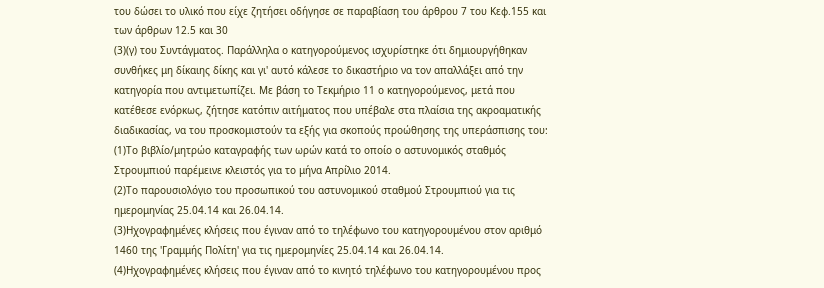του δώσει το υλικό που είχε ζητήσει οδήγησε σε παραβίαση του άρθρου 7 του Κεφ.155 και των άρθρων 12.5 και 30
(3)(γ) του Συντάγματος. Παράλληλα ο κατηγορούμενος ισχυρίστηκε ότι δημιουργήθηκαν συνθήκες μη δίκαιης δίκης και γι' αυτό κάλεσε το δικαστήριο να τον απαλλάξει από την κατηγορία που αντιμετωπίζει. Με βάση το Τεκμήριο 11 ο κατηγορούμενος, μετά που κατέθεσε ενόρκως, ζήτησε κατόπιν αιτήματος που υπέβαλε στα πλαίσια της ακροαματικής διαδικασίας, να του προσκομιστούν τα εξής για σκοπούς προώθησης της υπεράσπισης του:
(1)Το βιβλίο/μητρώο καταγραφής των ωρών κατά το οποίο ο αστυνομικός σταθμός Στρουμπιού παρέμεινε κλειστός για το μήνα Απρίλιο 2014.
(2)Το παρουσιολόγιο του προσωπικού του αστυνομικού σταθμού Στρουμπιού για τις ημερομηνίας 25.04.14 και 26.04.14.
(3)Ηχογραφημένες κλήσεις που έγιναν από το τηλέφωνο του κατηγορουμένου στον αριθμό 1460 της 'Γραμμής Πολίτη' για τις ημερομηνίες 25.04.14 και 26.04.14.
(4)Ηχογραφημένες κλήσεις που έγιναν από το κινητό τηλέφωνο του κατηγορουμένου προς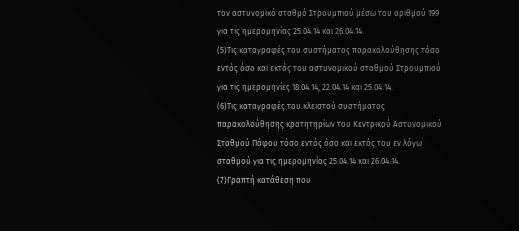τον αστυνομικό σταθμό Στρουμπιού μέσω του αριθμού 199 για τις ημερομηνίας 25.04.14 και 26.04.14.
(5)Τις καταγραφές του συστήματος παρακολούθησης τόσο εντός όσο και εκτός του αστυνομικού σταθμού Στρουμπιού για τις ημερομηνίες 18.04.14, 22.04.14 και 25.04.14.
(6)Τις καταγραφές του κλειστού συστήματος παρακολούθησης κρατητηρίων του Κεντρικού Αστυνομικού Σταθμού Πάφου τόσο εντός όσο και εκτός του εν λόγω σταθμού για τις ημερομηνίας 25.04.14 και 26.04.14.
(7)Γραπτή κατάθεση που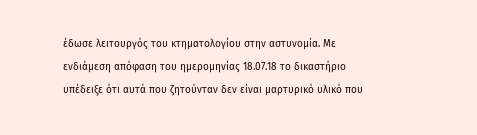έδωσε λειτουργός του κτηματολογίου στην αστυνομία. Με ενδιάμεση απόφαση του ημερομηνίας 18.07.18 το δικαστήριο υπέδειξε ότι αυτά που ζητούνταν δεν είναι μαρτυρικό υλικό που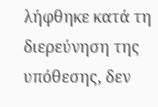λήφθηκε κατά τη διερεύνηση της υπόθεσης, δεν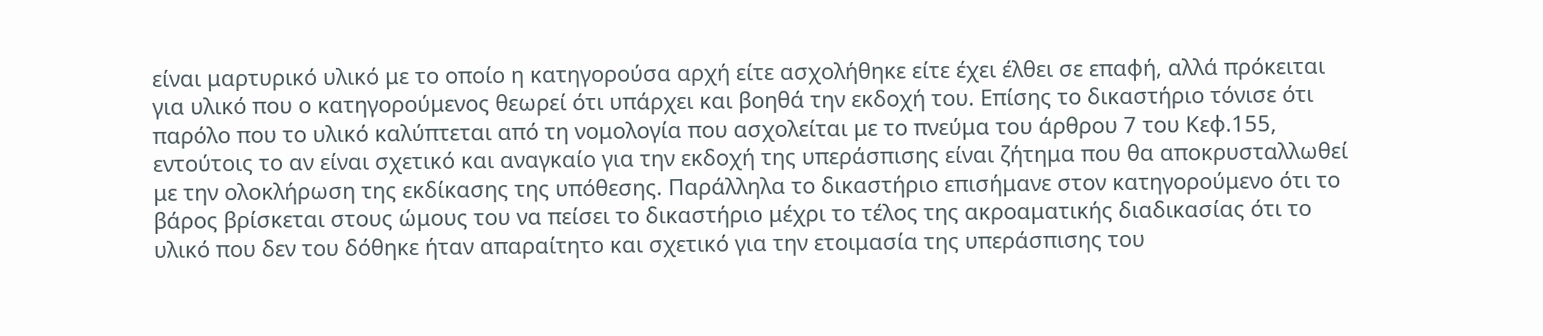είναι μαρτυρικό υλικό με το οποίο η κατηγορούσα αρχή είτε ασχολήθηκε είτε έχει έλθει σε επαφή, αλλά πρόκειται για υλικό που ο κατηγορούμενος θεωρεί ότι υπάρχει και βοηθά την εκδοχή του. Επίσης το δικαστήριο τόνισε ότι παρόλο που το υλικό καλύπτεται από τη νομολογία που ασχολείται με το πνεύμα του άρθρου 7 του Κεφ.155, εντούτοις το αν είναι σχετικό και αναγκαίο για την εκδοχή της υπεράσπισης είναι ζήτημα που θα αποκρυσταλλωθεί με την ολοκλήρωση της εκδίκασης της υπόθεσης. Παράλληλα το δικαστήριο επισήμανε στον κατηγορούμενο ότι το βάρος βρίσκεται στους ώμους του να πείσει το δικαστήριο μέχρι το τέλος της ακροαματικής διαδικασίας ότι το υλικό που δεν του δόθηκε ήταν απαραίτητο και σχετικό για την ετοιμασία της υπεράσπισης του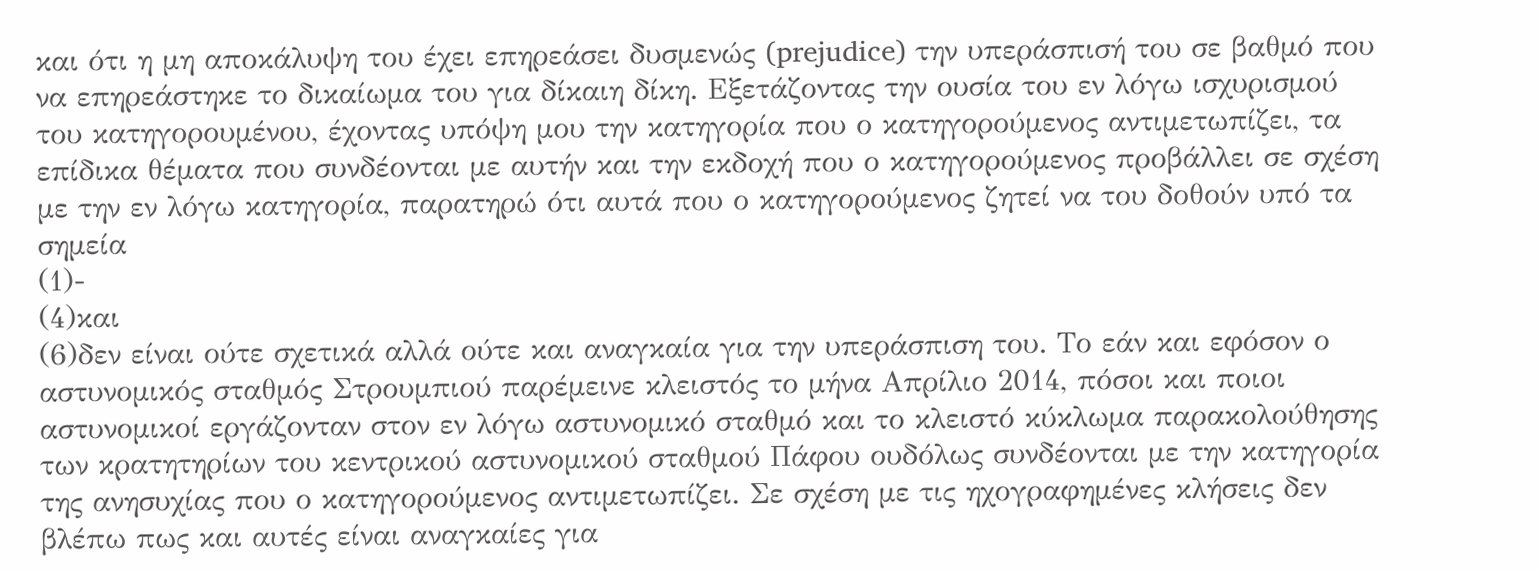και ότι η μη αποκάλυψη του έχει επηρεάσει δυσμενώς (prejudice) την υπεράσπισή του σε βαθμό που να επηρεάστηκε το δικαίωμα του για δίκαιη δίκη. Εξετάζοντας την ουσία του εν λόγω ισχυρισμού του κατηγορουμένου, έχοντας υπόψη μου την κατηγορία που ο κατηγορούμενος αντιμετωπίζει, τα επίδικα θέματα που συνδέονται με αυτήν και την εκδοχή που ο κατηγορούμενος προβάλλει σε σχέση με την εν λόγω κατηγορία, παρατηρώ ότι αυτά που ο κατηγορούμενος ζητεί να του δοθούν υπό τα σημεία
(1)-
(4)και
(6)δεν είναι ούτε σχετικά αλλά ούτε και αναγκαία για την υπεράσπιση του. Το εάν και εφόσον ο αστυνομικός σταθμός Στρουμπιού παρέμεινε κλειστός το μήνα Απρίλιο 2014, πόσοι και ποιοι αστυνομικοί εργάζονταν στον εν λόγω αστυνομικό σταθμό και το κλειστό κύκλωμα παρακολούθησης των κρατητηρίων του κεντρικού αστυνομικού σταθμού Πάφου ουδόλως συνδέονται με την κατηγορία της ανησυχίας που ο κατηγορούμενος αντιμετωπίζει. Σε σχέση με τις ηχογραφημένες κλήσεις δεν βλέπω πως και αυτές είναι αναγκαίες για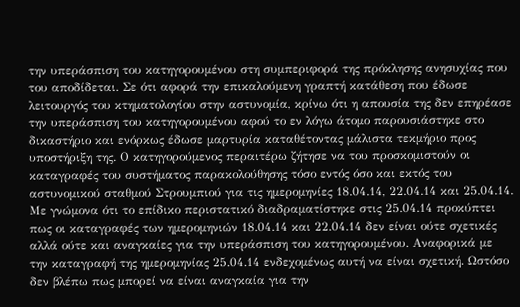την υπεράσπιση του κατηγορουμένου στη συμπεριφορά της πρόκλησης ανησυχίας που του αποδίδεται. Σε ότι αφορά την επικαλούμενη γραπτή κατάθεση που έδωσε λειτουργός του κτηματολογίου στην αστυνομία, κρίνω ότι η απουσία της δεν επηρέασε την υπεράσπιση του κατηγορουμένου αφού το εν λόγω άτομο παρουσιάστηκε στο δικαστήριο και ενόρκως έδωσε μαρτυρία καταθέτοντας μάλιστα τεκμήριο προς υποστήριξη της. Ο κατηγορούμενος περαιτέρω ζήτησε να του προσκομιστούν οι καταγραφές του συστήματος παρακολούθησης τόσο εντός όσο και εκτός του αστυνομικού σταθμού Στρουμπιού για τις ημερομηνίες 18.04.14, 22.04.14 και 25.04.14. Με γνώμονα ότι το επίδικο περιστατικό διαδραματίστηκε στις 25.04.14 προκύπτει πως οι καταγραφές των ημερομηνιών 18.04.14 και 22.04.14 δεν είναι ούτε σχετικές αλλά ούτε και αναγκαίες για την υπεράσπιση του κατηγορουμένου. Αναφορικά με την καταγραφή της ημερομηνίας 25.04.14 ενδεχομένως αυτή να είναι σχετική. Ωστόσο δεν βλέπω πως μπορεί να είναι αναγκαία για την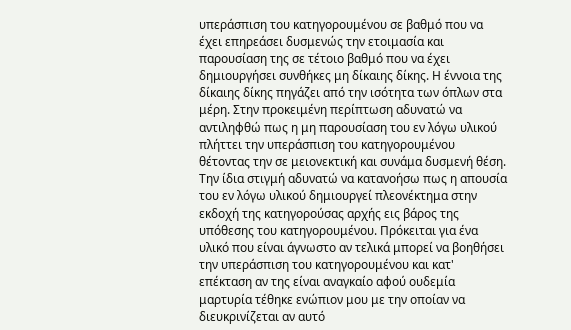υπεράσπιση του κατηγορουμένου σε βαθμό που να έχει επηρεάσει δυσμενώς την ετοιμασία και παρουσίαση της σε τέτοιο βαθμό που να έχει δημιουργήσει συνθήκες μη δίκαιης δίκης. Η έννοια της δίκαιης δίκης πηγάζει από την ισότητα των όπλων στα μέρη. Στην προκειμένη περίπτωση αδυνατώ να αντιληφθώ πως η μη παρουσίαση του εν λόγω υλικού πλήττει την υπεράσπιση του κατηγορουμένου θέτοντας την σε μειονεκτική και συνάμα δυσμενή θέση. Την ίδια στιγμή αδυνατώ να κατανοήσω πως η απουσία του εν λόγω υλικού δημιουργεί πλεονέκτημα στην εκδοχή της κατηγορούσας αρχής εις βάρος της υπόθεσης του κατηγορουμένου. Πρόκειται για ένα υλικό που είναι άγνωστο αν τελικά μπορεί να βοηθήσει την υπεράσπιση του κατηγορουμένου και κατ' επέκταση αν της είναι αναγκαίο αφού ουδεμία μαρτυρία τέθηκε ενώπιον μου με την οποίαν να διευκρινίζεται αν αυτό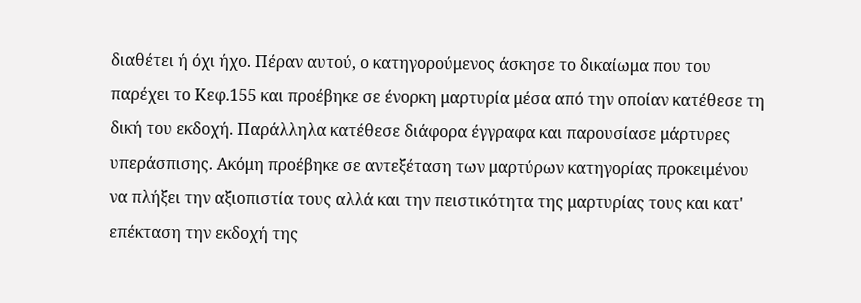διαθέτει ή όχι ήχο. Πέραν αυτού, ο κατηγορούμενος άσκησε το δικαίωμα που του παρέχει το Κεφ.155 και προέβηκε σε ένορκη μαρτυρία μέσα από την οποίαν κατέθεσε τη δική του εκδοχή. Παράλληλα κατέθεσε διάφορα έγγραφα και παρουσίασε μάρτυρες υπεράσπισης. Ακόμη προέβηκε σε αντεξέταση των μαρτύρων κατηγορίας προκειμένου να πλήξει την αξιοπιστία τους αλλά και την πειστικότητα της μαρτυρίας τους και κατ' επέκταση την εκδοχή της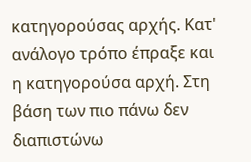κατηγορούσας αρχής. Κατ' ανάλογο τρόπο έπραξε και η κατηγορούσα αρχή. Στη βάση των πιο πάνω δεν διαπιστώνω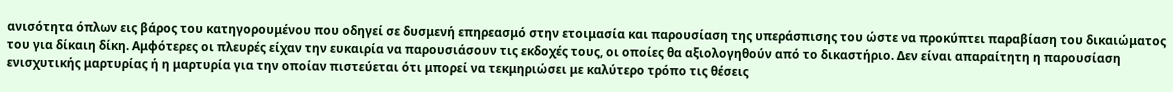ανισότητα όπλων εις βάρος του κατηγορουμένου που οδηγεί σε δυσμενή επηρεασμό στην ετοιμασία και παρουσίαση της υπεράσπισης του ώστε να προκύπτει παραβίαση του δικαιώματος του για δίκαιη δίκη. Αμφότερες οι πλευρές είχαν την ευκαιρία να παρουσιάσουν τις εκδοχές τους, οι οποίες θα αξιολογηθούν από το δικαστήριο. Δεν είναι απαραίτητη η παρουσίαση ενισχυτικής μαρτυρίας ή η μαρτυρία για την οποίαν πιστεύεται ότι μπορεί να τεκμηριώσει με καλύτερο τρόπο τις θέσεις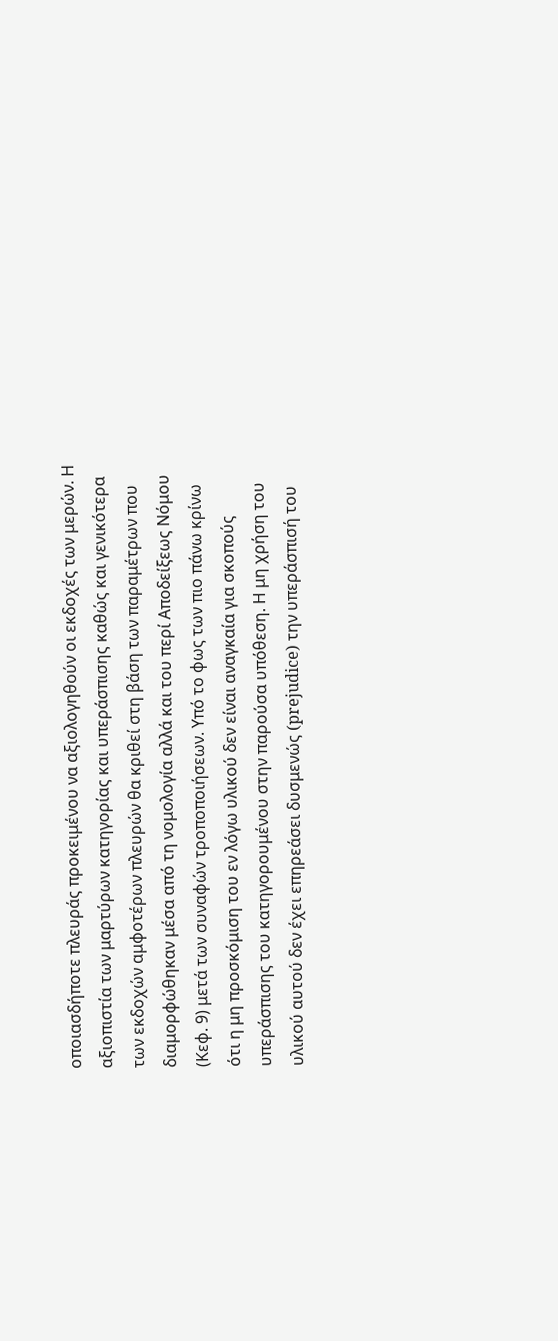οποιασδήποτε πλευράς προκειμένου να αξιολογηθούν οι εκδοχές των μερών. Η αξιοπιστία των μαρτύρων κατηγορίας και υπεράσπισης καθώς και γενικότερα των εκδοχών αμφοτέρων πλευρών θα κριθεί στη βάση των παραμέτρων που διαμορφώθηκαν μέσα από τη νομολογία αλλά και του περί Αποδείξεως Νόμου (Κεφ. 9) μετά των συναφών τροποποιήσεων. Υπό το φως των πιο πάνω κρίνω ότι η μη προσκόμιση του εν λόγω υλικού δεν είναι αναγκαία για σκοπούς υπεράσπισης του κατηγορουμένου στην παρούσα υπόθεση. Η μη χρήση του υλικού αυτού δεν έχει επηρεάσει δυσμενώς (prejudice) την υπεράσπισή του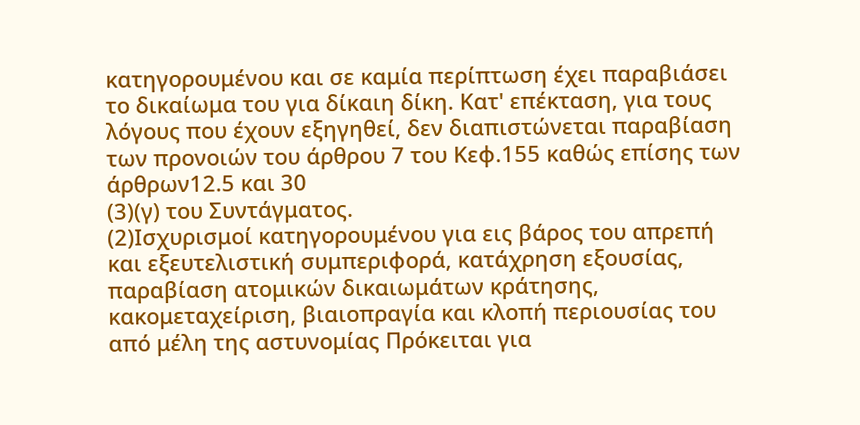κατηγορουμένου και σε καμία περίπτωση έχει παραβιάσει το δικαίωμα του για δίκαιη δίκη. Κατ' επέκταση, για τους λόγους που έχουν εξηγηθεί, δεν διαπιστώνεται παραβίαση των προνοιών του άρθρου 7 του Κεφ.155 καθώς επίσης των άρθρων12.5 και 30
(3)(γ) του Συντάγματος.
(2)Ισχυρισμοί κατηγορουμένου για εις βάρος του απρεπή και εξευτελιστική συμπεριφορά, κατάχρηση εξουσίας, παραβίαση ατομικών δικαιωμάτων κράτησης, κακομεταχείριση, βιαιοπραγία και κλοπή περιουσίας του από μέλη της αστυνομίας Πρόκειται για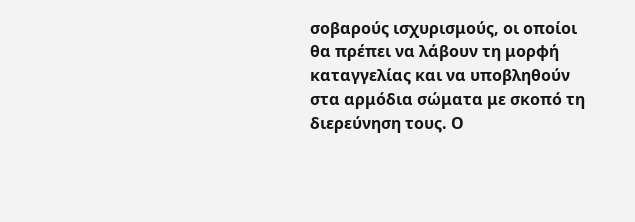σοβαρούς ισχυρισμούς, οι οποίοι θα πρέπει να λάβουν τη μορφή καταγγελίας και να υποβληθούν στα αρμόδια σώματα με σκοπό τη διερεύνηση τους. Ο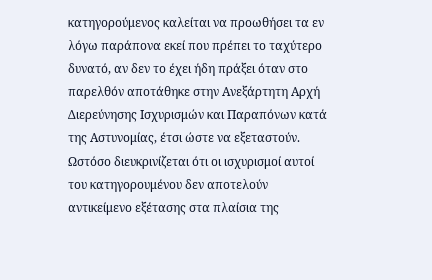κατηγορούμενος καλείται να προωθήσει τα εν λόγω παράπονα εκεί που πρέπει το ταχύτερο δυνατό, αν δεν το έχει ήδη πράξει όταν στο παρελθόν αποτάθηκε στην Ανεξάρτητη Αρχή Διερεύνησης Ισχυρισμών και Παραπόνων κατά της Αστυνομίας, έτσι ώστε να εξεταστούν. Ωστόσο διευκρινίζεται ότι οι ισχυρισμοί αυτοί του κατηγορουμένου δεν αποτελούν αντικείμενο εξέτασης στα πλαίσια της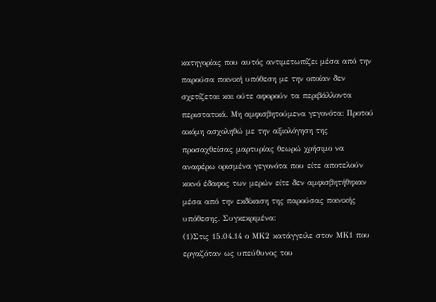κατηγορίας που αυτός αντιμετωπίζει μέσα από την παρούσα ποινική υπόθεση με την οποίαν δεν σχετίζεται και ούτε αφορούν τα περιβάλλοντα περιστατικά. Μη αμφισβητούμενα γεγονότα: Προτού ακόμη ασχοληθώ με την αξιολόγηση της προσαχθείσας μαρτυρίας θεωρώ χρήσιμο να αναφέρω ορισμένα γεγονότα που είτε αποτελούν κοινό έδαφος των μερών είτε δεν αμφισβητήθηκαν μέσα από την εκδίκαση της παρούσας ποινικής υπόθεσης. Συγκεκριμένα:
(1)Στις 15.04.14 ο ΜΚ2 κατάγγειλε στον ΜΚ1 που εργαζόταν ως υπεύθυνος του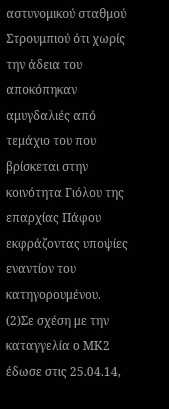αστυνομικού σταθμού Στρουμπιού ότι χωρίς την άδεια του αποκόπηκαν αμυγδαλιές από τεμάχιο του που βρίσκεται στην κοινότητα Γιόλου της επαρχίας Πάφου εκφράζοντας υποψίες εναντίον του κατηγορουμένου.
(2)Σε σχέση με την καταγγελία ο ΜΚ2 έδωσε στις 25.04.14,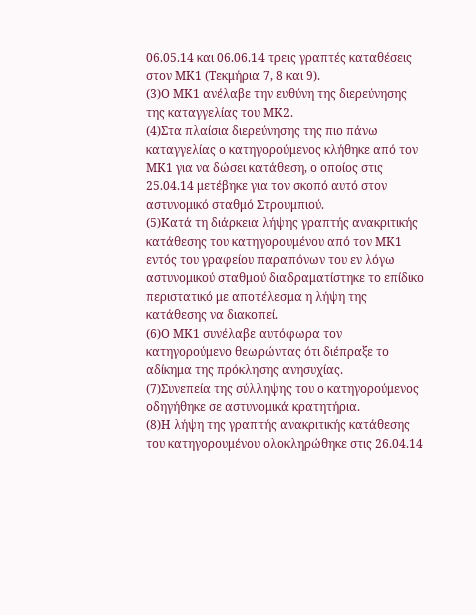06.05.14 και 06.06.14 τρεις γραπτές καταθέσεις στον ΜΚ1 (Τεκμήρια 7, 8 και 9).
(3)Ο ΜΚ1 ανέλαβε την ευθύνη της διερεύνησης της καταγγελίας του ΜΚ2.
(4)Στα πλαίσια διερεύνησης της πιο πάνω καταγγελίας ο κατηγορούμενος κλήθηκε από τον ΜΚ1 για να δώσει κατάθεση, ο οποίος στις 25.04.14 μετέβηκε για τον σκοπό αυτό στον αστυνομικό σταθμό Στρουμπιού.
(5)Κατά τη διάρκεια λήψης γραπτής ανακριτικής κατάθεσης του κατηγορουμένου από τον ΜΚ1 εντός του γραφείου παραπόνων του εν λόγω αστυνομικού σταθμού διαδραματίστηκε το επίδικο περιστατικό με αποτέλεσμα η λήψη της κατάθεσης να διακοπεί.
(6)Ο ΜΚ1 συνέλαβε αυτόφωρα τον κατηγορούμενο θεωρώντας ότι διέπραξε το αδίκημα της πρόκλησης ανησυχίας.
(7)Συνεπεία της σύλληψης του ο κατηγορούμενος οδηγήθηκε σε αστυνομικά κρατητήρια.
(8)Η λήψη της γραπτής ανακριτικής κατάθεσης του κατηγορουμένου ολοκληρώθηκε στις 26.04.14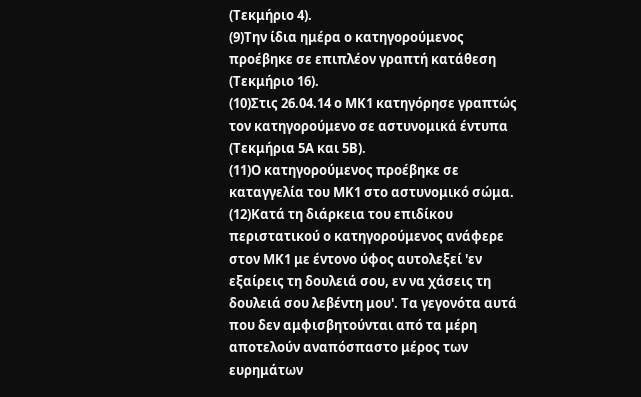(Τεκμήριο 4).
(9)Την ίδια ημέρα ο κατηγορούμενος προέβηκε σε επιπλέον γραπτή κατάθεση (Τεκμήριο 16).
(10)Στις 26.04.14 ο ΜΚ1 κατηγόρησε γραπτώς τον κατηγορούμενο σε αστυνομικά έντυπα (Τεκμήρια 5Α και 5Β).
(11)Ο κατηγορούμενος προέβηκε σε καταγγελία του ΜΚ1 στο αστυνομικό σώμα.
(12)Κατά τη διάρκεια του επιδίκου περιστατικού ο κατηγορούμενος ανάφερε στον ΜΚ1 με έντονο ύφος αυτολεξεί 'εν εξαίρεις τη δουλειά σου, εν να χάσεις τη δουλειά σου λεβέντη μου'. Τα γεγονότα αυτά που δεν αμφισβητούνται από τα μέρη αποτελούν αναπόσπαστο μέρος των ευρημάτων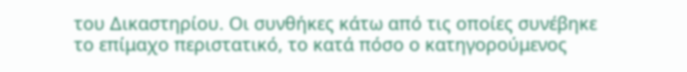του Δικαστηρίου. Οι συνθήκες κάτω από τις οποίες συνέβηκε το επίμαχο περιστατικό, το κατά πόσο ο κατηγορούμενος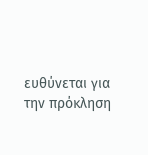ευθύνεται για την πρόκληση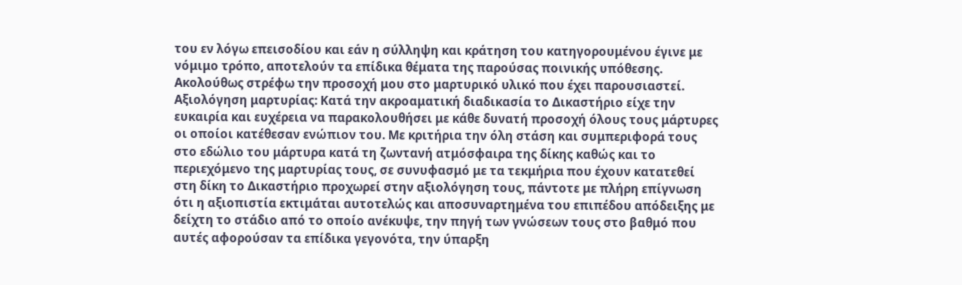του εν λόγω επεισοδίου και εάν η σύλληψη και κράτηση του κατηγορουμένου έγινε με νόμιμο τρόπο, αποτελούν τα επίδικα θέματα της παρούσας ποινικής υπόθεσης. Ακολούθως στρέφω την προσοχή μου στο μαρτυρικό υλικό που έχει παρουσιαστεί. Αξιολόγηση μαρτυρίας: Κατά την ακροαματική διαδικασία το Δικαστήριο είχε την ευκαιρία και ευχέρεια να παρακολουθήσει με κάθε δυνατή προσοχή όλους τους μάρτυρες οι οποίοι κατέθεσαν ενώπιον του. Με κριτήρια την όλη στάση και συμπεριφορά τους στο εδώλιο του μάρτυρα κατά τη ζωντανή ατμόσφαιρα της δίκης καθώς και το περιεχόμενο της μαρτυρίας τους, σε συνυφασμό με τα τεκμήρια που έχουν κατατεθεί στη δίκη το Δικαστήριο προχωρεί στην αξιολόγηση τους, πάντοτε με πλήρη επίγνωση ότι η αξιοπιστία εκτιμάται αυτοτελώς και αποσυναρτημένα του επιπέδου απόδειξης με δείχτη το στάδιο από το οποίο ανέκυψε, την πηγή των γνώσεων τους στο βαθμό που αυτές αφορούσαν τα επίδικα γεγονότα, την ύπαρξη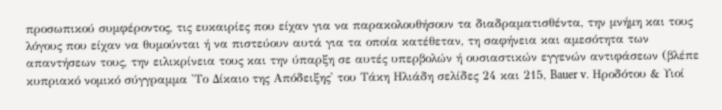προσωπικού συμφέροντος, τις ευκαιρίες που είχαν για να παρακολουθήσουν τα διαδραματισθέντα, την μνήμη και τους λόγους που είχαν να θυμούνται ή να πιστεύουν αυτά για τα οποία κατέθεταν, τη σαφήνεια και αμεσότητα των απαντήσεων τους, την ειλικρίνεια τους και την ύπαρξη σε αυτές υπερβολών ή ουσιαστικών εγγενών αντιφάσεων (βλέπε κυπριακό νομικό σύγγραμμα 'Το Δίκαιο της Απόδειξης' του Τάκη Ηλιάδη σελίδες 24 και 215, Bauer v. Ηροδότου & Υιοί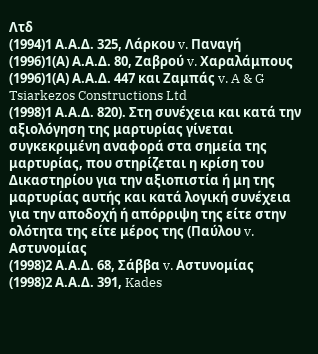Λτδ
(1994)1 Α.Α.Δ. 325, Λάρκου v. Παναγή
(1996)1(Α) Α.Α.Δ. 80, Ζαβρού v. Χαραλάμπους
(1996)1(Α) Α.Α.Δ. 447 και Ζαμπάς v. A & G Tsiarkezos Constructions Ltd
(1998)1 Α.Α.Δ. 820). Στη συνέχεια και κατά την αξιολόγηση της μαρτυρίας γίνεται συγκεκριμένη αναφορά στα σημεία της μαρτυρίας, που στηρίζεται η κρίση του Δικαστηρίου για την αξιοπιστία ή μη της μαρτυρίας αυτής και κατά λογική συνέχεια για την αποδοχή ή απόρριψη της είτε στην ολότητα της είτε μέρος της (Παύλου v. Αστυνομίας
(1998)2 Α.Α.Δ. 68, Σάββα v. Αστυνομίας
(1998)2 Α.Α.Δ. 391, Kades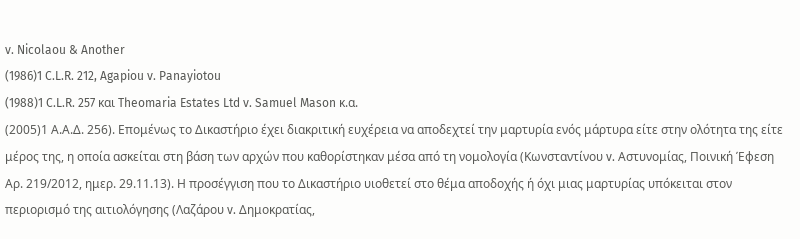v. Nicolaou & Another
(1986)1 C.L.R. 212, Agapiou v. Panayiotou
(1988)1 C.L.R. 257 και Theomaria Estates Ltd v. Samuel Mason κ.α.
(2005)1 Α.Α.Δ. 256). Επομένως το Δικαστήριο έχει διακριτική ευχέρεια να αποδεχτεί την μαρτυρία ενός μάρτυρα είτε στην ολότητα της είτε μέρος της, η οποία ασκείται στη βάση των αρχών που καθορίστηκαν μέσα από τη νομολογία (Κωνσταντίνου v. Αστυνομίας, Ποινική Έφεση Αρ. 219/2012, ημερ. 29.11.13). Η προσέγγιση που το Δικαστήριο υιοθετεί στο θέμα αποδοχής ή όχι μιας μαρτυρίας υπόκειται στον περιορισμό της αιτιολόγησης (Λαζάρου v. Δημοκρατίας,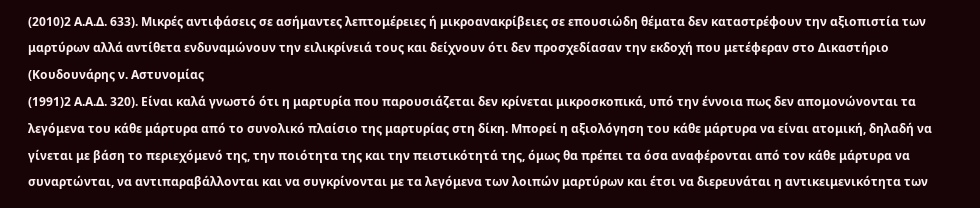(2010)2 Α.Α.Δ. 633). Μικρές αντιφάσεις σε ασήμαντες λεπτομέρειες ή μικροανακρίβειες σε επουσιώδη θέματα δεν καταστρέφουν την αξιοπιστία των μαρτύρων αλλά αντίθετα ενδυναμώνουν την ειλικρίνειά τους και δείχνουν ότι δεν προσχεδίασαν την εκδοχή που μετέφεραν στο Δικαστήριο (Κουδουνάρης ν. Αστυνομίας
(1991)2 Α.Α.Δ. 320). Είναι καλά γνωστό ότι η μαρτυρία που παρουσιάζεται δεν κρίνεται μικροσκοπικά, υπό την έννοια πως δεν απομονώνονται τα λεγόμενα του κάθε μάρτυρα από το συνολικό πλαίσιο της μαρτυρίας στη δίκη. Μπορεί η αξιολόγηση του κάθε μάρτυρα να είναι ατομική, δηλαδή να γίνεται με βάση το περιεχόμενό της, την ποιότητα της και την πειστικότητά της, όμως θα πρέπει τα όσα αναφέρονται από τον κάθε μάρτυρα να συναρτώνται, να αντιπαραβάλλονται και να συγκρίνονται με τα λεγόμενα των λοιπών μαρτύρων και έτσι να διερευνάται η αντικειμενικότητα των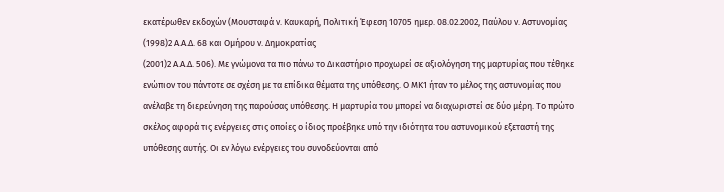εκατέρωθεν εκδοχών (Μουσταφά ν. Καυκαρή, Πολιτική Έφεση 10705 ημερ. 08.02.2002, Παύλου ν. Αστυνομίας
(1998)2 Α.Α.Δ. 68 και Ομήρου ν. Δημοκρατίας
(2001)2 Α.Α.Δ. 506). Με γνώμονα τα πιο πάνω το Δικαστήριο προχωρεί σε αξιολόγηση της μαρτυρίας που τέθηκε ενώπιον του πάντοτε σε σχέση με τα επίδικα θέματα της υπόθεσης. Ο ΜΚ1 ήταν το μέλος της αστυνομίας που ανέλαβε τη διερεύνηση της παρούσας υπόθεσης. Η μαρτυρία του μπορεί να διαχωριστεί σε δύο μέρη. Το πρώτο σκέλος αφορά τις ενέργειες στις οποίες ο ίδιος προέβηκε υπό την ιδιότητα του αστυνομικού εξεταστή της υπόθεσης αυτής. Οι εν λόγω ενέργειες του συνοδεύονται από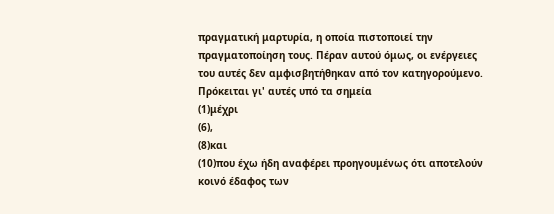πραγματική μαρτυρία, η οποία πιστοποιεί την πραγματοποίηση τους. Πέραν αυτού όμως, οι ενέργειες του αυτές δεν αμφισβητήθηκαν από τον κατηγορούμενο. Πρόκειται γι' αυτές υπό τα σημεία
(1)μέχρι
(6),
(8)και
(10)που έχω ήδη αναφέρει προηγουμένως ότι αποτελούν κοινό έδαφος των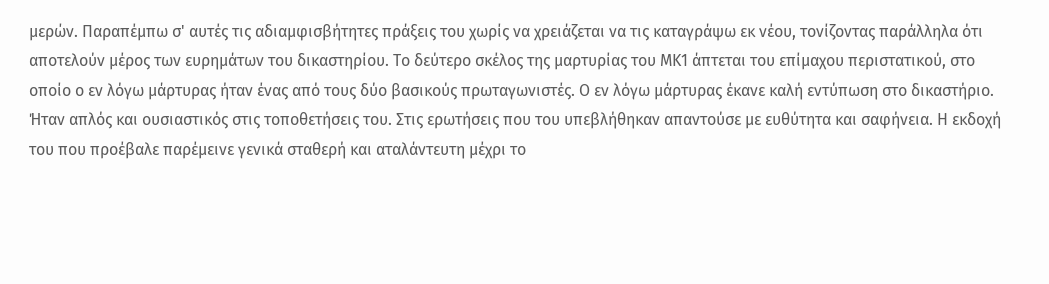μερών. Παραπέμπω σ' αυτές τις αδιαμφισβήτητες πράξεις του χωρίς να χρειάζεται να τις καταγράψω εκ νέου, τονίζοντας παράλληλα ότι αποτελούν μέρος των ευρημάτων του δικαστηρίου. Το δεύτερο σκέλος της μαρτυρίας του ΜΚ1 άπτεται του επίμαχου περιστατικού, στο οποίο ο εν λόγω μάρτυρας ήταν ένας από τους δύο βασικούς πρωταγωνιστές. Ο εν λόγω μάρτυρας έκανε καλή εντύπωση στο δικαστήριο. Ήταν απλός και ουσιαστικός στις τοποθετήσεις του. Στις ερωτήσεις που του υπεβλήθηκαν απαντούσε με ευθύτητα και σαφήνεια. Η εκδοχή του που προέβαλε παρέμεινε γενικά σταθερή και αταλάντευτη μέχρι το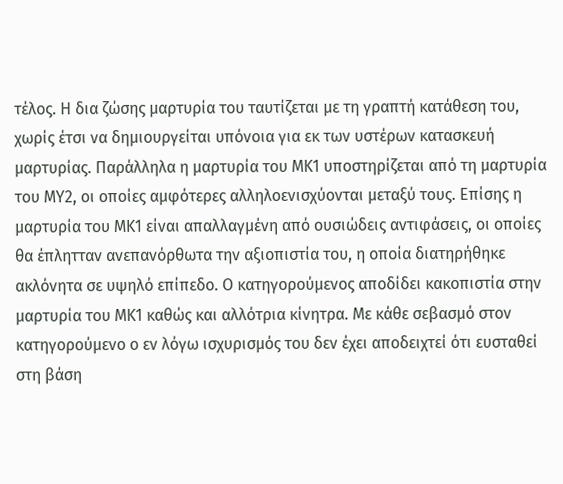τέλος. Η δια ζώσης μαρτυρία του ταυτίζεται με τη γραπτή κατάθεση του, χωρίς έτσι να δημιουργείται υπόνοια για εκ των υστέρων κατασκευή μαρτυρίας. Παράλληλα η μαρτυρία του ΜΚ1 υποστηρίζεται από τη μαρτυρία του ΜΥ2, οι οποίες αμφότερες αλληλοενισχύονται μεταξύ τους. Επίσης η μαρτυρία του ΜΚ1 είναι απαλλαγμένη από ουσιώδεις αντιφάσεις, οι οποίες θα έπλητταν ανεπανόρθωτα την αξιοπιστία του, η οποία διατηρήθηκε ακλόνητα σε υψηλό επίπεδο. Ο κατηγορούμενος αποδίδει κακοπιστία στην μαρτυρία του ΜΚ1 καθώς και αλλότρια κίνητρα. Με κάθε σεβασμό στον κατηγορούμενο ο εν λόγω ισχυρισμός του δεν έχει αποδειχτεί ότι ευσταθεί στη βάση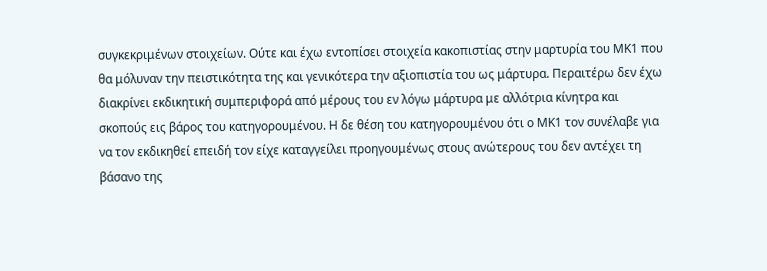συγκεκριμένων στοιχείων. Ούτε και έχω εντοπίσει στοιχεία κακοπιστίας στην μαρτυρία του ΜΚ1 που θα μόλυναν την πειστικότητα της και γενικότερα την αξιοπιστία του ως μάρτυρα. Περαιτέρω δεν έχω διακρίνει εκδικητική συμπεριφορά από μέρους του εν λόγω μάρτυρα με αλλότρια κίνητρα και σκοπούς εις βάρος του κατηγορουμένου. Η δε θέση του κατηγορουμένου ότι ο ΜΚ1 τον συνέλαβε για να τον εκδικηθεί επειδή τον είχε καταγγείλει προηγουμένως στους ανώτερους του δεν αντέχει τη βάσανο της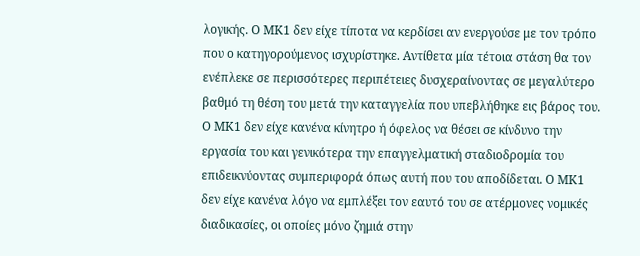λογικής. Ο ΜΚ1 δεν είχε τίποτα να κερδίσει αν ενεργούσε με τον τρόπο που ο κατηγορούμενος ισχυρίστηκε. Αντίθετα μία τέτοια στάση θα τον ενέπλεκε σε περισσότερες περιπέτειες δυσχεραίνοντας σε μεγαλύτερο βαθμό τη θέση του μετά την καταγγελία που υπεβλήθηκε εις βάρος του. Ο ΜΚ1 δεν είχε κανένα κίνητρο ή όφελος να θέσει σε κίνδυνο την εργασία του και γενικότερα την επαγγελματική σταδιοδρομία του επιδεικνύοντας συμπεριφορά όπως αυτή που του αποδίδεται. Ο ΜΚ1 δεν είχε κανένα λόγο να εμπλέξει τον εαυτό του σε ατέρμονες νομικές διαδικασίες, οι οποίες μόνο ζημιά στην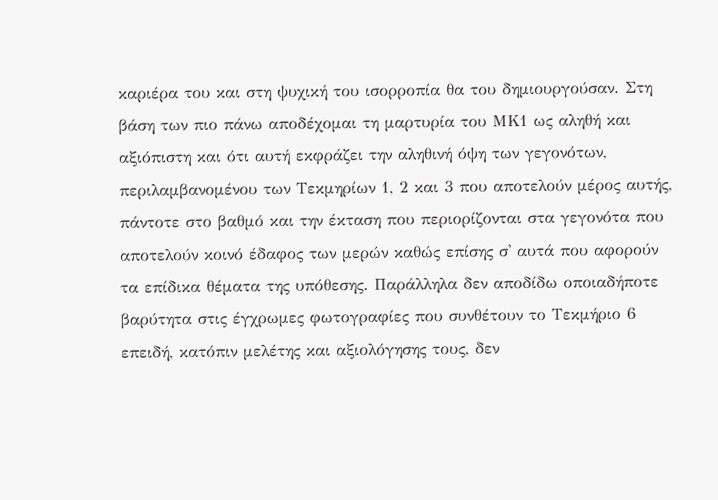καριέρα του και στη ψυχική του ισορροπία θα του δημιουργούσαν. Στη βάση των πιο πάνω αποδέχομαι τη μαρτυρία του ΜΚ1 ως αληθή και αξιόπιστη και ότι αυτή εκφράζει την αληθινή όψη των γεγονότων, περιλαμβανομένου των Τεκμηρίων 1, 2 και 3 που αποτελούν μέρος αυτής, πάντοτε στο βαθμό και την έκταση που περιορίζονται στα γεγονότα που αποτελούν κοινό έδαφος των μερών καθώς επίσης σ' αυτά που αφορούν τα επίδικα θέματα της υπόθεσης. Παράλληλα δεν αποδίδω οποιαδήποτε βαρύτητα στις έγχρωμες φωτογραφίες που συνθέτουν το Τεκμήριο 6 επειδή, κατόπιν μελέτης και αξιολόγησης τους, δεν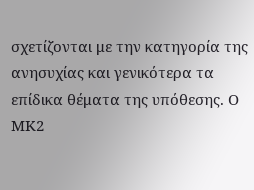σχετίζονται με την κατηγορία της ανησυχίας και γενικότερα τα επίδικα θέματα της υπόθεσης. Ο ΜΚ2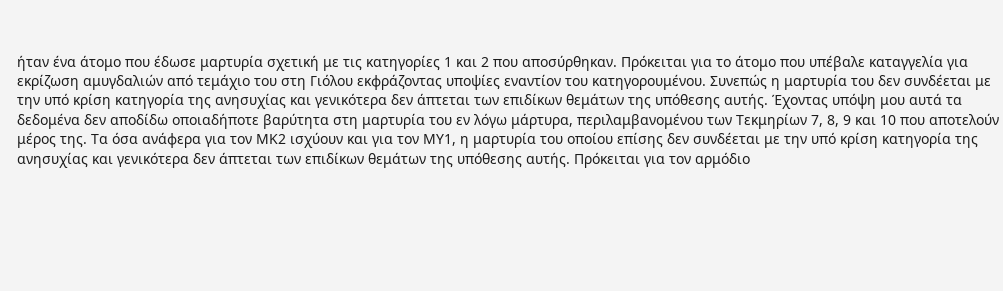ήταν ένα άτομο που έδωσε μαρτυρία σχετική με τις κατηγορίες 1 και 2 που αποσύρθηκαν. Πρόκειται για το άτομο που υπέβαλε καταγγελία για εκρίζωση αμυγδαλιών από τεμάχιο του στη Γιόλου εκφράζοντας υποψίες εναντίον του κατηγορουμένου. Συνεπώς η μαρτυρία του δεν συνδέεται με την υπό κρίση κατηγορία της ανησυχίας και γενικότερα δεν άπτεται των επιδίκων θεμάτων της υπόθεσης αυτής. Έχοντας υπόψη μου αυτά τα δεδομένα δεν αποδίδω οποιαδήποτε βαρύτητα στη μαρτυρία του εν λόγω μάρτυρα, περιλαμβανομένου των Τεκμηρίων 7, 8, 9 και 10 που αποτελούν μέρος της. Τα όσα ανάφερα για τον ΜΚ2 ισχύουν και για τον ΜΥ1, η μαρτυρία του οποίου επίσης δεν συνδέεται με την υπό κρίση κατηγορία της ανησυχίας και γενικότερα δεν άπτεται των επιδίκων θεμάτων της υπόθεσης αυτής. Πρόκειται για τον αρμόδιο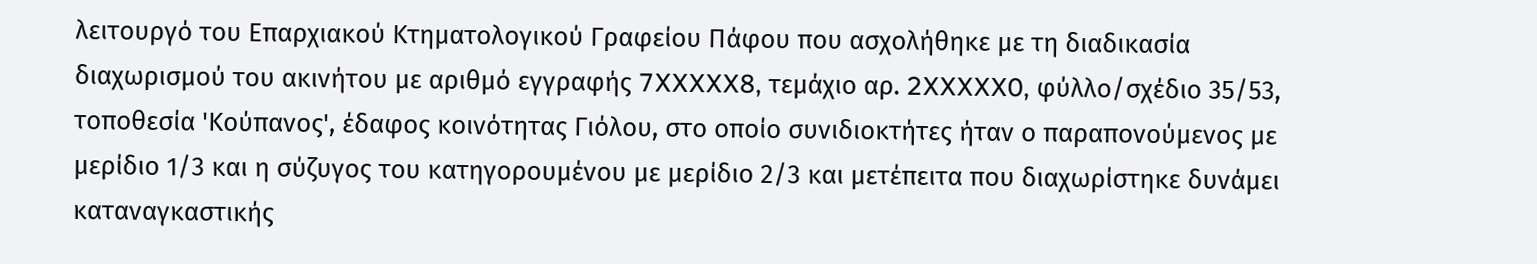λειτουργό του Επαρχιακού Κτηματολογικού Γραφείου Πάφου που ασχολήθηκε με τη διαδικασία διαχωρισμού του ακινήτου με αριθμό εγγραφής 7XXXXX8, τεμάχιο αρ. 2XXXXX0, φύλλο/σχέδιο 35/53, τοποθεσία 'Κούπανος', έδαφος κοινότητας Γιόλου, στο οποίο συνιδιοκτήτες ήταν ο παραπονούμενος με μερίδιο 1/3 και η σύζυγος του κατηγορουμένου με μερίδιο 2/3 και μετέπειτα που διαχωρίστηκε δυνάμει καταναγκαστικής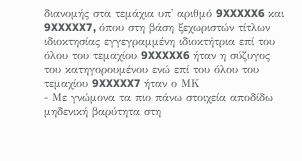διανομής στα τεμάχια υπ' αριθμό 9XXXXX6 και 9XXXXX7, όπου στη βάση ξεχωριστών τίτλων ιδιοκτησίας εγγεγραμμένη ιδιοκτήτρια επί του όλου του τεμαχίου 9XXXXX6 ήταν η σύζυγος του κατηγορουμένου ενώ επί του όλου του τεμαχίου 9XXXXX7 ήταν ο ΜΚ
- Με γνώμονα τα πιο πάνω στοιχεία αποδίδω μηδενική βαρύτητα στη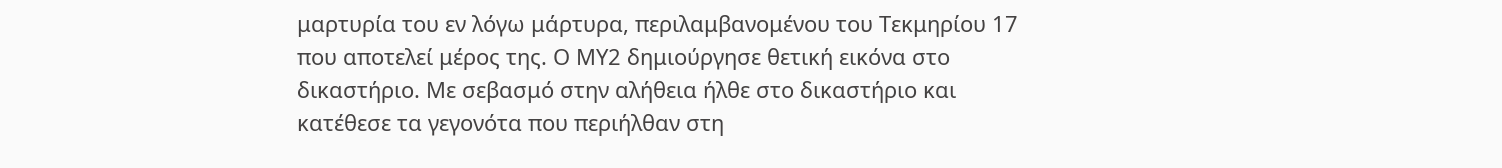μαρτυρία του εν λόγω μάρτυρα, περιλαμβανομένου του Τεκμηρίου 17 που αποτελεί μέρος της. Ο ΜΥ2 δημιούργησε θετική εικόνα στο δικαστήριο. Με σεβασμό στην αλήθεια ήλθε στο δικαστήριο και κατέθεσε τα γεγονότα που περιήλθαν στη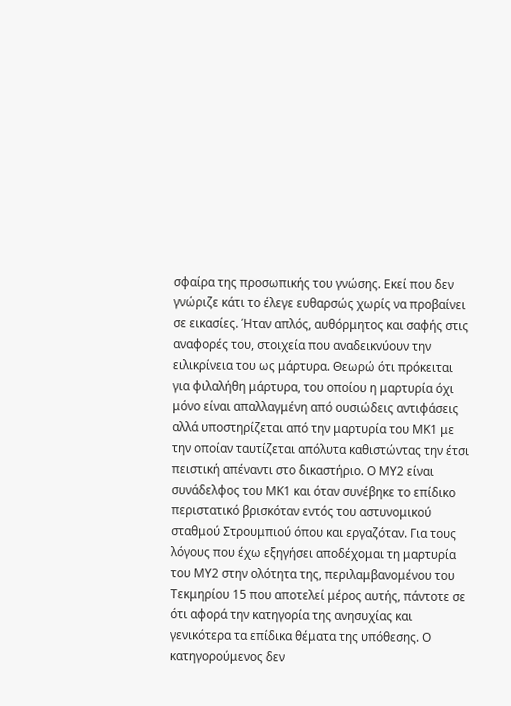σφαίρα της προσωπικής του γνώσης. Εκεί που δεν γνώριζε κάτι το έλεγε ευθαρσώς χωρίς να προβαίνει σε εικασίες. Ήταν απλός, αυθόρμητος και σαφής στις αναφορές του, στοιχεία που αναδεικνύουν την ειλικρίνεια του ως μάρτυρα. Θεωρώ ότι πρόκειται για φιλαλήθη μάρτυρα, του οποίου η μαρτυρία όχι μόνο είναι απαλλαγμένη από ουσιώδεις αντιφάσεις αλλά υποστηρίζεται από την μαρτυρία του ΜΚ1 με την οποίαν ταυτίζεται απόλυτα καθιστώντας την έτσι πειστική απέναντι στο δικαστήριο. Ο ΜΥ2 είναι συνάδελφος του ΜΚ1 και όταν συνέβηκε το επίδικο περιστατικό βρισκόταν εντός του αστυνομικού σταθμού Στρουμπιού όπου και εργαζόταν. Για τους λόγους που έχω εξηγήσει αποδέχομαι τη μαρτυρία του ΜΥ2 στην ολότητα της, περιλαμβανομένου του Τεκμηρίου 15 που αποτελεί μέρος αυτής, πάντοτε σε ότι αφορά την κατηγορία της ανησυχίας και γενικότερα τα επίδικα θέματα της υπόθεσης. Ο κατηγορούμενος δεν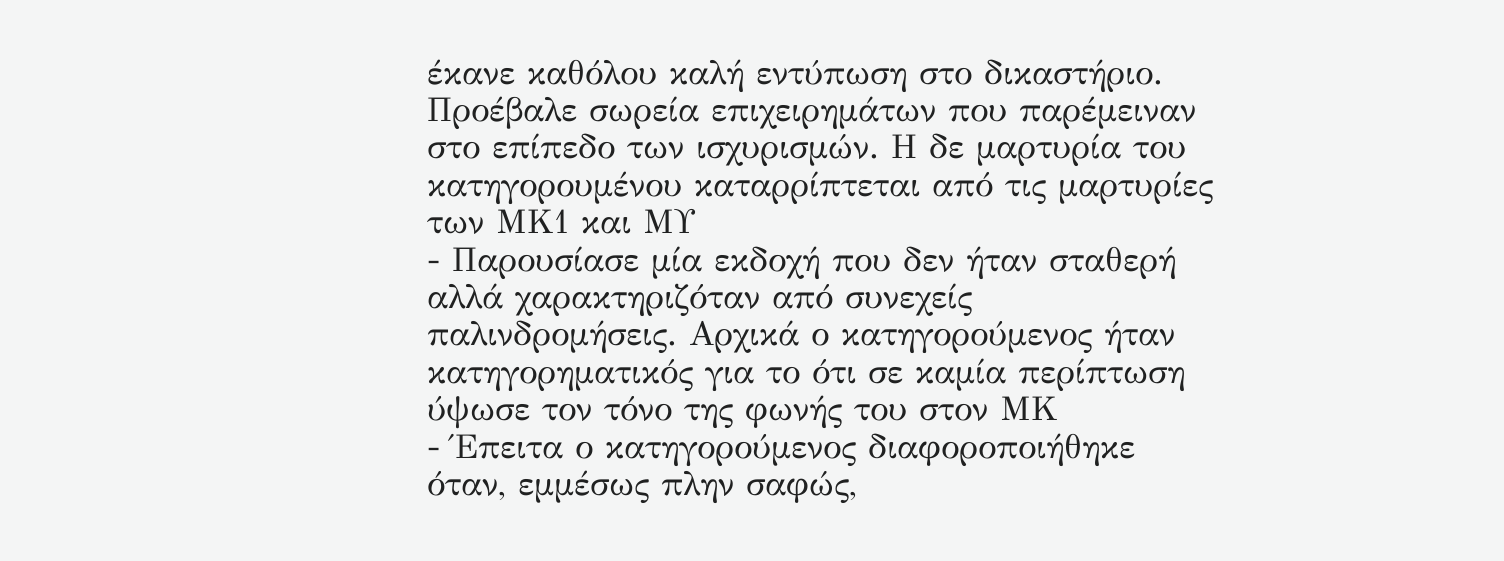έκανε καθόλου καλή εντύπωση στο δικαστήριο. Προέβαλε σωρεία επιχειρημάτων που παρέμειναν στο επίπεδο των ισχυρισμών. Η δε μαρτυρία του κατηγορουμένου καταρρίπτεται από τις μαρτυρίες των ΜΚ1 και ΜΥ
- Παρουσίασε μία εκδοχή που δεν ήταν σταθερή αλλά χαρακτηριζόταν από συνεχείς παλινδρομήσεις. Αρχικά ο κατηγορούμενος ήταν κατηγορηματικός για το ότι σε καμία περίπτωση ύψωσε τον τόνο της φωνής του στον ΜΚ
- Έπειτα ο κατηγορούμενος διαφοροποιήθηκε όταν, εμμέσως πλην σαφώς,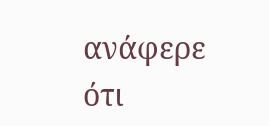ανάφερε ότι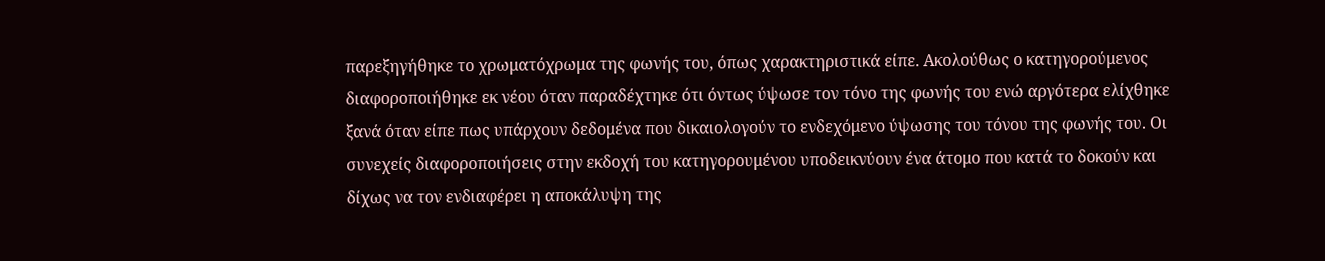παρεξηγήθηκε το χρωματόχρωμα της φωνής του, όπως χαρακτηριστικά είπε. Ακολούθως ο κατηγορούμενος διαφοροποιήθηκε εκ νέου όταν παραδέχτηκε ότι όντως ύψωσε τον τόνο της φωνής του ενώ αργότερα ελίχθηκε ξανά όταν είπε πως υπάρχουν δεδομένα που δικαιολογούν το ενδεχόμενο ύψωσης του τόνου της φωνής του. Οι συνεχείς διαφοροποιήσεις στην εκδοχή του κατηγορουμένου υποδεικνύουν ένα άτομο που κατά το δοκούν και δίχως να τον ενδιαφέρει η αποκάλυψη της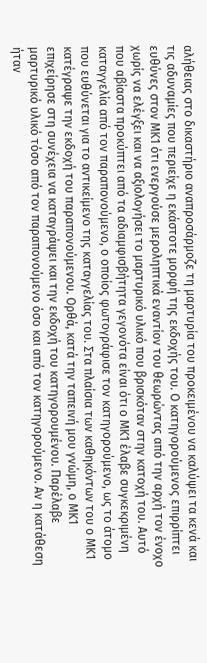αλήθειας στο δικαστήριο αναπροσάρμοζε τη μαρτυρία του προκειμένου να καλύψει τα κενά και τις αδυναμίες που περιείχε η εκάστοτε μορφή της εκδοχής του. Ο κατηγορούμενος επιρρίπτει ευθύνες στον ΜΚ1 ότι ενεργούσε μεροληπτικά εναντίον του θεωρώντας από την αρχή τον ένοχο χωρίς να ελέγξει και να αξιολογήσει το μαρτυρικό υλικό που βρισκόταν στην κατοχή του. Αυτό που αβίαστα προκύπτει από τα αδιαμφισβήτητα γεγονότα είναι ότι ο ΜΚ1 έλαβε συγκεκριμένη καταγγελία από τον παραπονούμενο, ο οποίος φωτογράφισε τον κατηγορούμενο, ως το άτομο που ευθύνεται για το αντικείμενο της καταγγελίας του. Στα πλαίσια των καθηκόντων του ο ΜΚ1 κατέγραψε την εκδοχή του παραπονούμενου. Ορθά, κατά την ταπεινή μου γνώμη, ο ΜΚ1 επιχείρησε στη συνέχεια να καταγράψει και την εκδοχή του κατηγορουμένου. Παρέλαβε μαρτυρικό υλικό τόσο από τον παραπονούμενο όσο και από τον κατηγορούμενο. Αν η κατάθεση ήταν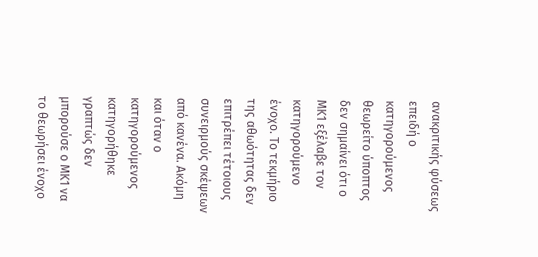ανακριτικής φύσεως επειδή ο κατηγορούμενος θεωρείτο ύποπτος δεν σημαίνει ότι ο ΜΚ1 εξέλαβε τον κατηγορούμενο ένοχο. Το τεκμήριο της αθωότητας δεν επιτρέπει τέτοιους συνειρμούς σκέψεων από κανένα. Ακόμη και όταν ο κατηγορούμενος κατηγορήθηκε γραπτώς δεν μπορούσε ο ΜΚ1 να το θεωρήσει ένοχο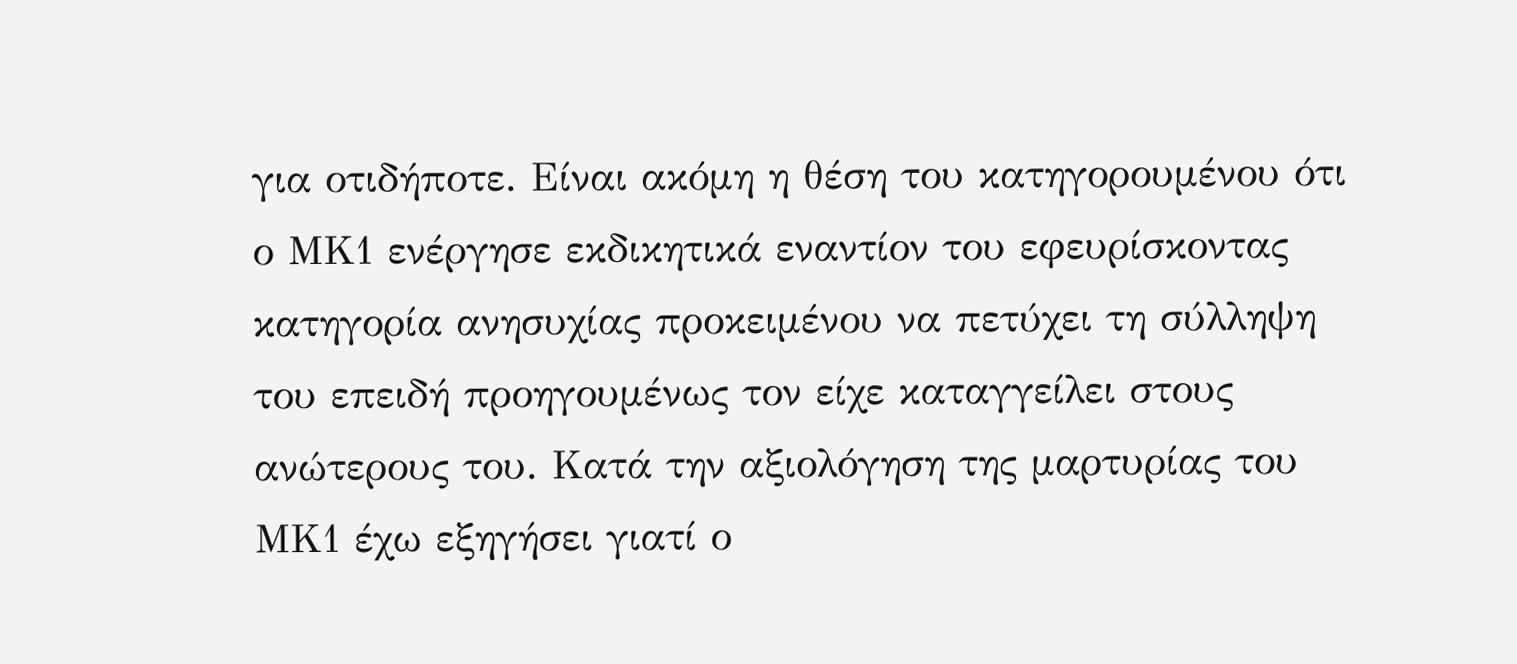για οτιδήποτε. Είναι ακόμη η θέση του κατηγορουμένου ότι ο ΜΚ1 ενέργησε εκδικητικά εναντίον του εφευρίσκοντας κατηγορία ανησυχίας προκειμένου να πετύχει τη σύλληψη του επειδή προηγουμένως τον είχε καταγγείλει στους ανώτερους του. Κατά την αξιολόγηση της μαρτυρίας του ΜΚ1 έχω εξηγήσει γιατί ο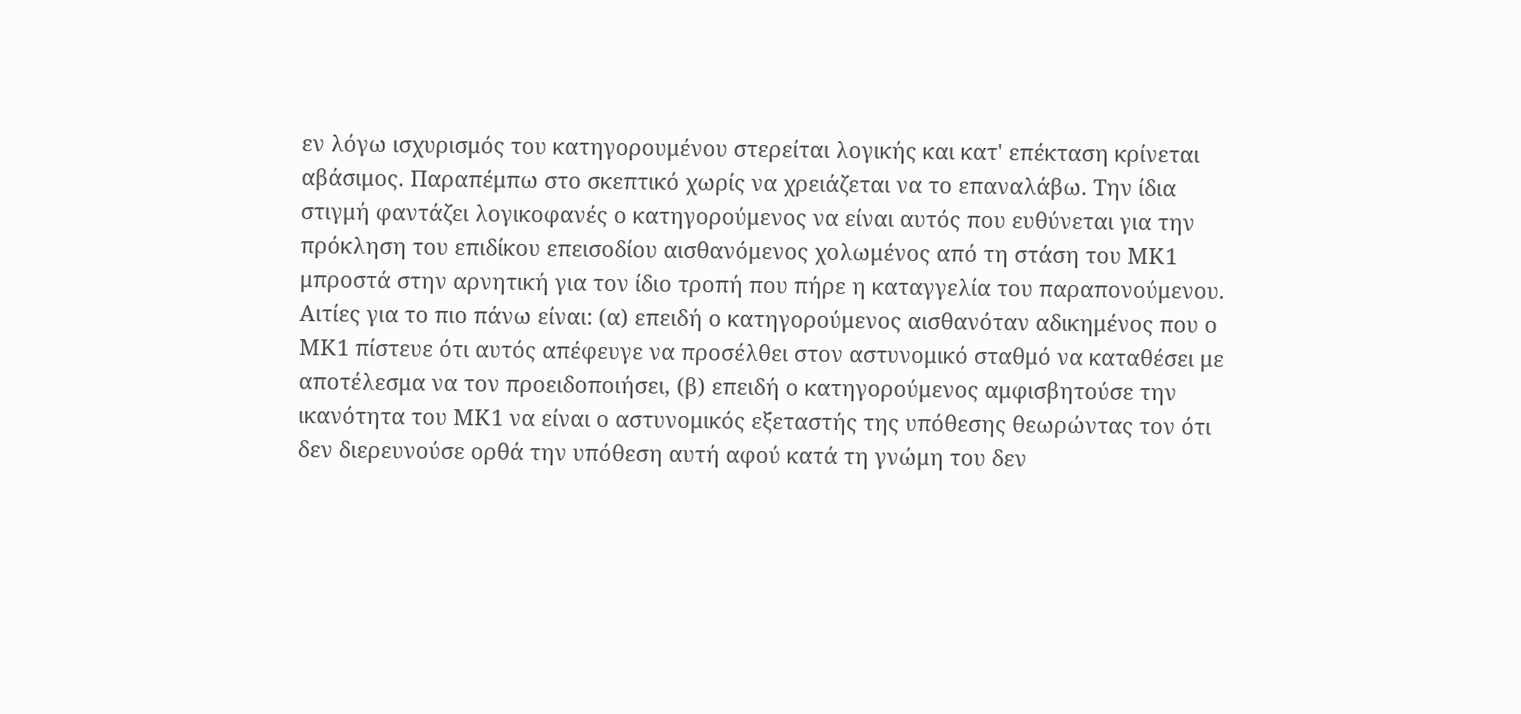εν λόγω ισχυρισμός του κατηγορουμένου στερείται λογικής και κατ' επέκταση κρίνεται αβάσιμος. Παραπέμπω στο σκεπτικό χωρίς να χρειάζεται να το επαναλάβω. Την ίδια στιγμή φαντάζει λογικοφανές ο κατηγορούμενος να είναι αυτός που ευθύνεται για την πρόκληση του επιδίκου επεισοδίου αισθανόμενος χολωμένος από τη στάση του ΜΚ1 μπροστά στην αρνητική για τον ίδιο τροπή που πήρε η καταγγελία του παραπονούμενου. Αιτίες για το πιο πάνω είναι: (α) επειδή ο κατηγορούμενος αισθανόταν αδικημένος που ο ΜΚ1 πίστευε ότι αυτός απέφευγε να προσέλθει στον αστυνομικό σταθμό να καταθέσει με αποτέλεσμα να τον προειδοποιήσει, (β) επειδή ο κατηγορούμενος αμφισβητούσε την ικανότητα του ΜΚ1 να είναι ο αστυνομικός εξεταστής της υπόθεσης θεωρώντας τον ότι δεν διερευνούσε ορθά την υπόθεση αυτή αφού κατά τη γνώμη του δεν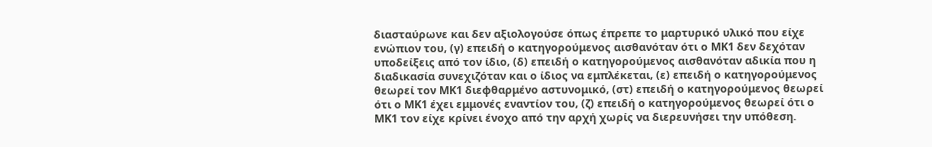διασταύρωνε και δεν αξιολογούσε όπως έπρεπε το μαρτυρικό υλικό που είχε ενώπιον του, (γ) επειδή ο κατηγορούμενος αισθανόταν ότι ο ΜΚ1 δεν δεχόταν υποδείξεις από τον ίδιο, (δ) επειδή ο κατηγορούμενος αισθανόταν αδικία που η διαδικασία συνεχιζόταν και ο ίδιος να εμπλέκεται, (ε) επειδή ο κατηγορούμενος θεωρεί τον ΜΚ1 διεφθαρμένο αστυνομικό, (στ) επειδή ο κατηγορούμενος θεωρεί ότι ο ΜΚ1 έχει εμμονές εναντίον του, (ζ) επειδή ο κατηγορούμενος θεωρεί ότι ο ΜΚ1 τον είχε κρίνει ένοχο από την αρχή χωρίς να διερευνήσει την υπόθεση.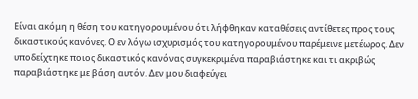Είναι ακόμη η θέση του κατηγορουμένου ότι λήφθηκαν καταθέσεις αντίθετες προς τους δικαστικούς κανόνες. Ο εν λόγω ισχυρισμός του κατηγορουμένου παρέμεινε μετέωρος. Δεν υποδείχτηκε ποιος δικαστικός κανόνας συγκεκριμένα παραβιάστηκε και τι ακριβώς παραβιάστηκε με βάση αυτόν. Δεν μου διαφεύγει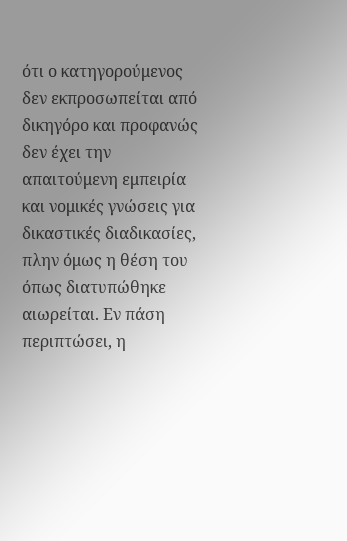ότι ο κατηγορούμενος δεν εκπροσωπείται από δικηγόρο και προφανώς δεν έχει την απαιτούμενη εμπειρία και νομικές γνώσεις για δικαστικές διαδικασίες, πλην όμως η θέση του όπως διατυπώθηκε αιωρείται. Εν πάση περιπτώσει, η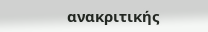ανακριτικής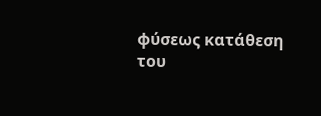φύσεως κατάθεση του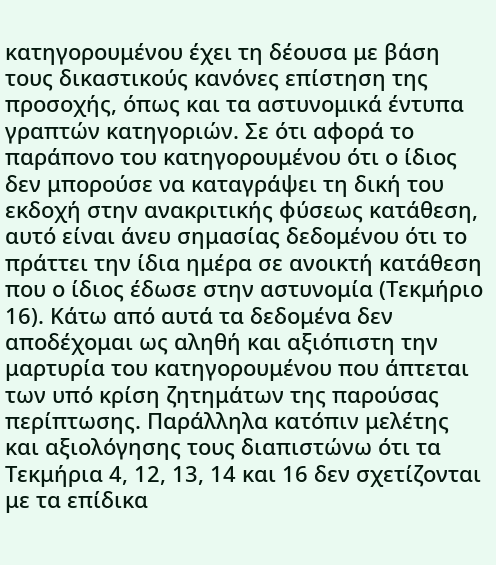κατηγορουμένου έχει τη δέουσα με βάση τους δικαστικούς κανόνες επίστηση της προσοχής, όπως και τα αστυνομικά έντυπα γραπτών κατηγοριών. Σε ότι αφορά το παράπονο του κατηγορουμένου ότι ο ίδιος δεν μπορούσε να καταγράψει τη δική του εκδοχή στην ανακριτικής φύσεως κατάθεση, αυτό είναι άνευ σημασίας δεδομένου ότι το πράττει την ίδια ημέρα σε ανοικτή κατάθεση που ο ίδιος έδωσε στην αστυνομία (Τεκμήριο 16). Κάτω από αυτά τα δεδομένα δεν αποδέχομαι ως αληθή και αξιόπιστη την μαρτυρία του κατηγορουμένου που άπτεται των υπό κρίση ζητημάτων της παρούσας περίπτωσης. Παράλληλα κατόπιν μελέτης και αξιολόγησης τους διαπιστώνω ότι τα Τεκμήρια 4, 12, 13, 14 και 16 δεν σχετίζονται με τα επίδικα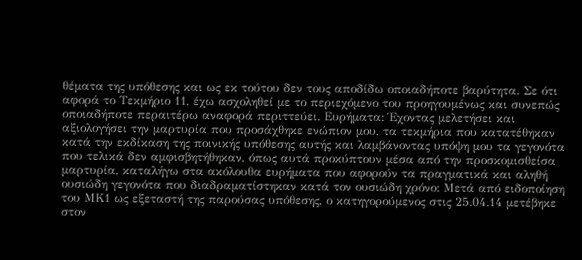θέματα της υπόθεσης και ως εκ τούτου δεν τους αποδίδω οποιαδήποτε βαρύτητα. Σε ότι αφορά το Τεκμήριο 11, έχω ασχοληθεί με το περιεχόμενο του προηγουμένως και συνεπώς οποιαδήποτε περαιτέρω αναφορά περιττεύει. Ευρήματα: Έχοντας μελετήσει και αξιολογήσει την μαρτυρία που προσάχθηκε ενώπιον μου, τα τεκμήρια που κατατέθηκαν κατά την εκδίκαση της ποινικής υπόθεσης αυτής και λαμβάνοντας υπόψη μου τα γεγονότα που τελικά δεν αμφισβητήθηκαν, όπως αυτά προκύπτουν μέσα από την προσκομισθείσα μαρτυρία, καταλήγω στα ακόλουθα ευρήματα που αφορούν τα πραγματικά και αληθή ουσιώδη γεγονότα που διαδραματίστηκαν κατά τον ουσιώδη χρόνο: Μετά από ειδοποίηση του ΜΚ1 ως εξεταστή της παρούσας υπόθεσης, ο κατηγορούμενος στις 25.04.14 μετέβηκε στον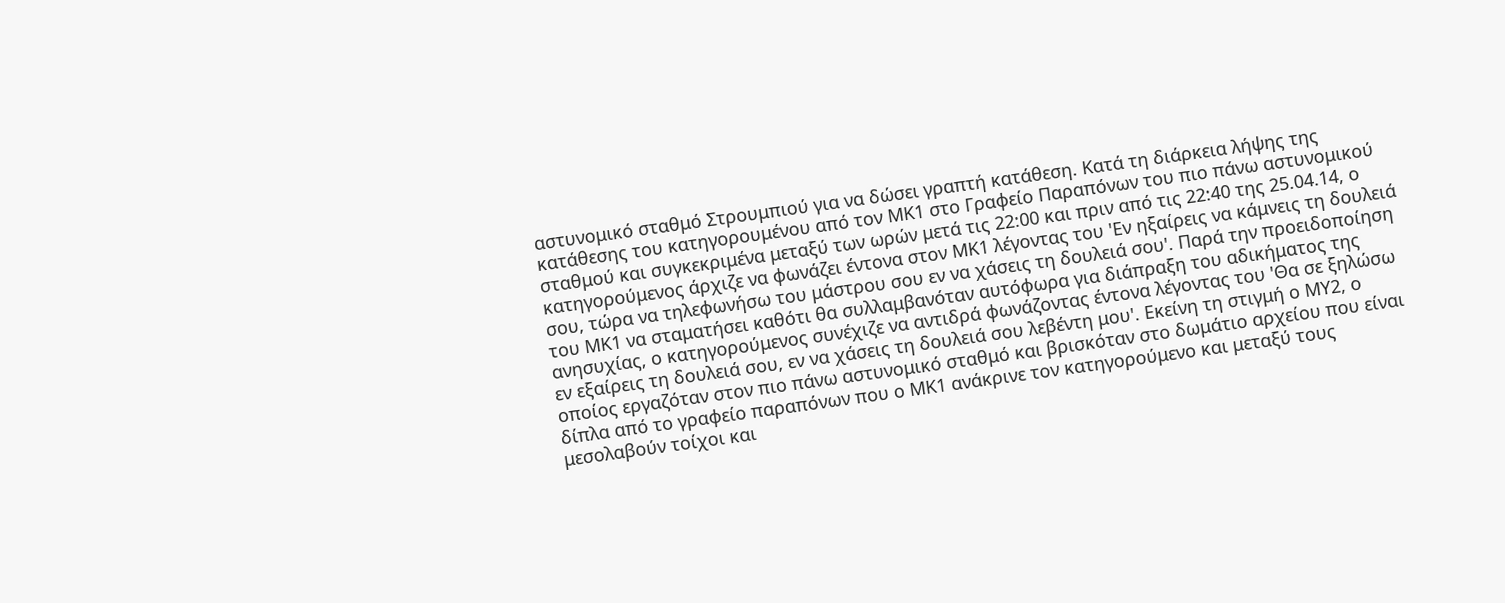αστυνομικό σταθμό Στρουμπιού για να δώσει γραπτή κατάθεση. Κατά τη διάρκεια λήψης της κατάθεσης του κατηγορουμένου από τον ΜΚ1 στο Γραφείο Παραπόνων του πιο πάνω αστυνομικού σταθμού και συγκεκριμένα μεταξύ των ωρών μετά τις 22:00 και πριν από τις 22:40 της 25.04.14, ο κατηγορούμενος άρχιζε να φωνάζει έντονα στον ΜΚ1 λέγοντας του 'Εν ηξαίρεις να κάμνεις τη δουλειά σου, τώρα να τηλεφωνήσω του μάστρου σου εν να χάσεις τη δουλειά σου'. Παρά την προειδοποίηση του ΜΚ1 να σταματήσει καθότι θα συλλαμβανόταν αυτόφωρα για διάπραξη του αδικήματος της ανησυχίας, ο κατηγορούμενος συνέχιζε να αντιδρά φωνάζοντας έντονα λέγοντας του 'Θα σε ξηλώσω εν εξαίρεις τη δουλειά σου, εν να χάσεις τη δουλειά σου λεβέντη μου'. Εκείνη τη στιγμή ο ΜΥ2, ο οποίος εργαζόταν στον πιο πάνω αστυνομικό σταθμό και βρισκόταν στο δωμάτιο αρχείου που είναι δίπλα από το γραφείο παραπόνων που ο ΜΚ1 ανάκρινε τον κατηγορούμενο και μεταξύ τους μεσολαβούν τοίχοι και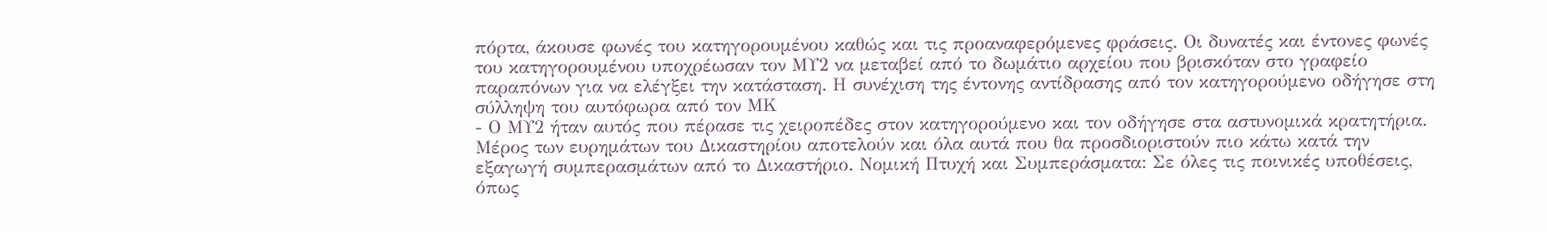πόρτα, άκουσε φωνές του κατηγορουμένου καθώς και τις προαναφερόμενες φράσεις. Οι δυνατές και έντονες φωνές του κατηγορουμένου υποχρέωσαν τον ΜΥ2 να μεταβεί από το δωμάτιο αρχείου που βρισκόταν στο γραφείο παραπόνων για να ελέγξει την κατάσταση. Η συνέχιση της έντονης αντίδρασης από τον κατηγορούμενο οδήγησε στη σύλληψη του αυτόφωρα από τον ΜΚ
- Ο ΜΥ2 ήταν αυτός που πέρασε τις χειροπέδες στον κατηγορούμενο και τον οδήγησε στα αστυνομικά κρατητήρια. Μέρος των ευρημάτων του Δικαστηρίου αποτελούν και όλα αυτά που θα προσδιοριστούν πιο κάτω κατά την εξαγωγή συμπερασμάτων από το Δικαστήριο. Νομική Πτυχή και Συμπεράσματα: Σε όλες τις ποινικές υποθέσεις, όπως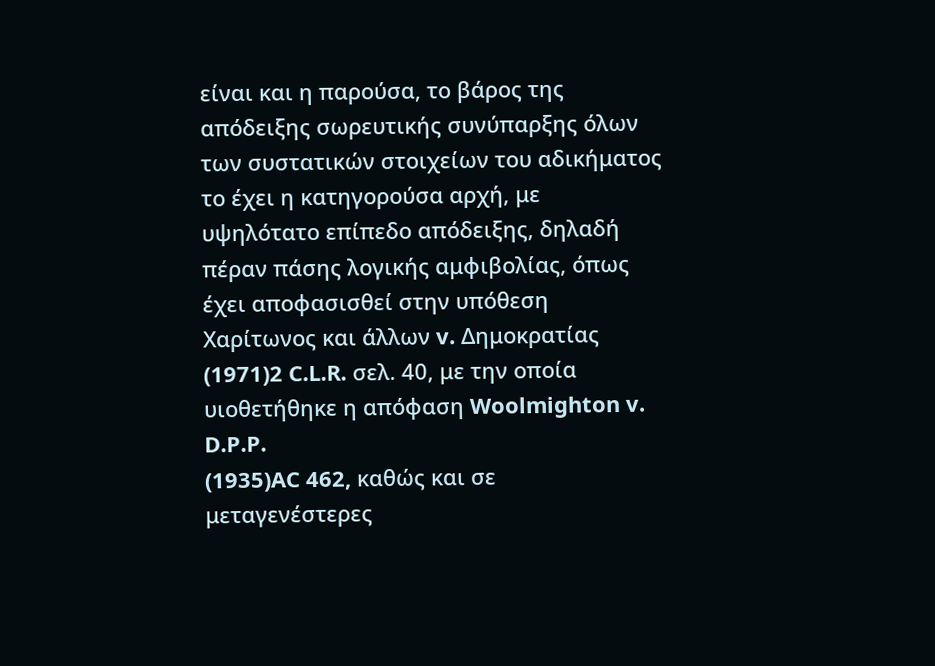είναι και η παρούσα, το βάρος της απόδειξης σωρευτικής συνύπαρξης όλων των συστατικών στοιχείων του αδικήματος το έχει η κατηγορούσα αρχή, με υψηλότατο επίπεδο απόδειξης, δηλαδή πέραν πάσης λογικής αμφιβολίας, όπως έχει αποφασισθεί στην υπόθεση Χαρίτωνος και άλλων v. Δημοκρατίας
(1971)2 C.L.R. σελ. 40, με την οποία υιοθετήθηκε η απόφαση Woolmighton v. D.P.P.
(1935)AC 462, καθώς και σε μεταγενέστερες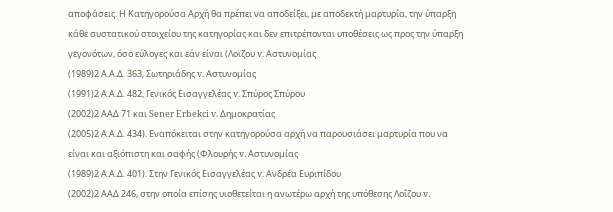αποφάσεις. Η Κατηγορούσα Αρχή θα πρέπει να αποδείξει, με αποδεκτή μαρτυρία, την ύπαρξη κάθε συστατικού στοιχείου της κατηγορίας και δεν επιτρέπονται υποθέσεις ως προς την ύπαρξη γεγονότων, όσο εύλογες και εάν είναι (Λοϊζου v. Αστυνομίας
(1989)2 Α.Α.Δ. 363, Σωτηριάδης v. Αστυνομίας
(1991)2 Α.Α.Δ. 482, Γενικός Εισαγγελέας v. Σπύρος Σπύρου
(2002)2 ΑΑΔ 71 και Sener Erbekci v. Δημοκρατίας
(2005)2 Α.Α.Δ. 434). Εναπόκειται στην κατηγορούσα αρχή να παρουσιάσει μαρτυρία που να είναι και αξιόπιστη και σαφής (Φλουρής v. Αστυνομίας
(1989)2 Α.Α.Δ. 401). Στην Γενικός Εισαγγελέας v. Ανδρέα Ευριπίδου
(2002)2 ΑΑΔ 246, στην οποία επίσης υιοθετείται η ανωτέρω αρχή της υπόθεσης Λοΐζου v.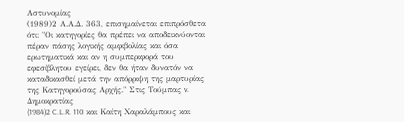Αστυνομίας
(1989)2 Α.Α.Δ. 363, επισημαίνεται επιπρόσθετα ότι: "Οι κατηγορίες θα πρέπει να αποδεικνύονται πέραν πάσης λογικής αμφιβολίας και όσα ερωτηματικά και αν η συμπεριφορά του εφεσίβλητου εγείρει, δεν θα ήταν δυνατόν να καταδικασθεί μετά την απόρριψη της μαρτυρίας της Κατηγορούσας Αρχής." Στις Τούμπας v. Δημοκρατίας
(1984)2 C.L.R. 110 και Καίτη Χαραλάμπους και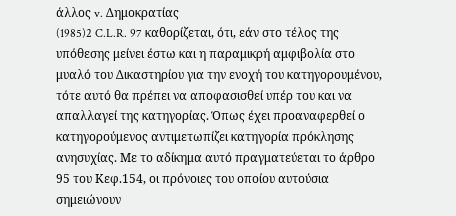άλλος v. Δημοκρατίας
(1985)2 C.L.R. 97 καθορίζεται, ότι, εάν στο τέλος της υπόθεσης μείνει έστω και η παραμικρή αμφιβολία στο μυαλό του Δικαστηρίου για την ενοχή του κατηγορουμένου, τότε αυτό θα πρέπει να αποφασισθεί υπέρ του και να απαλλαγεί της κατηγορίας. Όπως έχει προαναφερθεί ο κατηγορούμενος αντιμετωπίζει κατηγορία πρόκλησης ανησυχίας. Με το αδίκημα αυτό πραγματεύεται το άρθρο 95 του Κεφ.154, οι πρόνοιες του οποίου αυτούσια σημειώνουν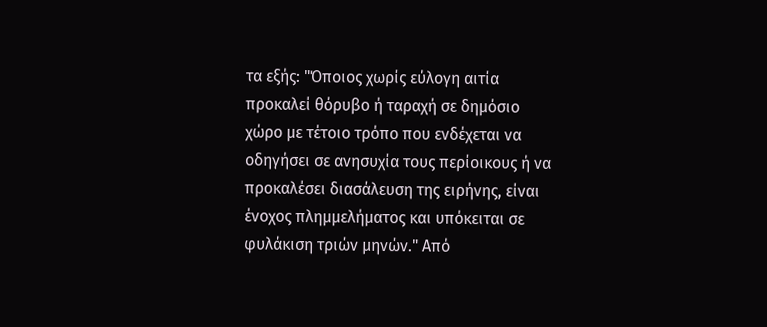τα εξής: "Όποιος χωρίς εύλογη αιτία προκαλεί θόρυβο ή ταραχή σε δημόσιο χώρο με τέτοιο τρόπο που ενδέχεται να οδηγήσει σε ανησυχία τους περίοικους ή να προκαλέσει διασάλευση της ειρήνης, είναι ένοχος πλημμελήματος και υπόκειται σε φυλάκιση τριών μηνών." Από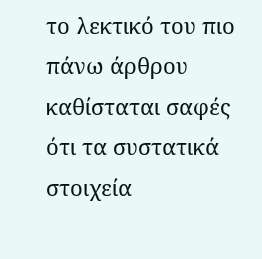το λεκτικό του πιο πάνω άρθρου καθίσταται σαφές ότι τα συστατικά στοιχεία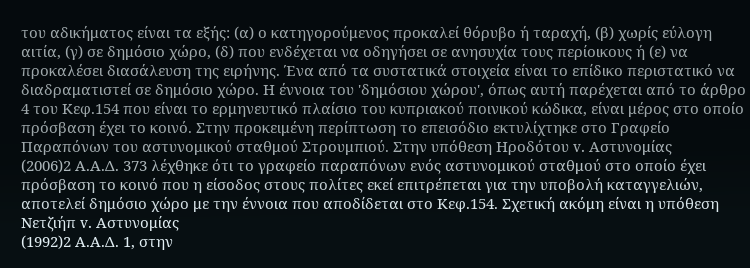του αδικήματος είναι τα εξής: (α) ο κατηγορούμενος προκαλεί θόρυβο ή ταραχή, (β) χωρίς εύλογη αιτία, (γ) σε δημόσιο χώρο, (δ) που ενδέχεται να οδηγήσει σε ανησυχία τους περίοικους ή (ε) να προκαλέσει διασάλευση της ειρήνης. Ένα από τα συστατικά στοιχεία είναι το επίδικο περιστατικό να διαδραματιστεί σε δημόσιο χώρο. Η έννοια του 'δημόσιου χώρου', όπως αυτή παρέχεται από το άρθρο 4 του Κεφ.154 που είναι το ερμηνευτικό πλαίσιο του κυπριακού ποινικού κώδικα, είναι μέρος στο οποίο πρόσβαση έχει το κοινό. Στην προκειμένη περίπτωση το επεισόδιο εκτυλίχτηκε στο Γραφείο Παραπόνων του αστυνομικού σταθμού Στρουμπιού. Στην υπόθεση Ηροδότου v. Αστυνομίας
(2006)2 Α.Α.Δ. 373 λέχθηκε ότι το γραφείο παραπόνων ενός αστυνομικού σταθμού στο οποίο έχει πρόσβαση το κοινό που η είσοδος στους πολίτες εκεί επιτρέπεται για την υποβολή καταγγελιών, αποτελεί δημόσιο χώρο με την έννοια που αποδίδεται στο Κεφ.154. Σχετική ακόμη είναι η υπόθεση Νετζιήπ v. Αστυνομίας
(1992)2 Α.Α.Δ. 1, στην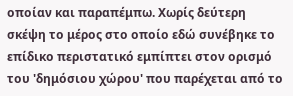οποίαν και παραπέμπω. Χωρίς δεύτερη σκέψη το μέρος στο οποίο εδώ συνέβηκε το επίδικο περιστατικό εμπίπτει στον ορισμό του 'δημόσιου χώρου' που παρέχεται από το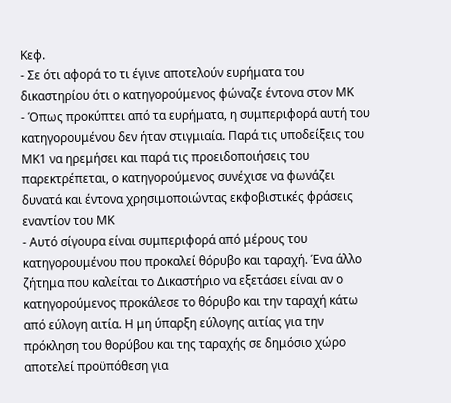Κεφ.
- Σε ότι αφορά το τι έγινε αποτελούν ευρήματα του δικαστηρίου ότι ο κατηγορούμενος φώναζε έντονα στον ΜΚ
- Όπως προκύπτει από τα ευρήματα, η συμπεριφορά αυτή του κατηγορουμένου δεν ήταν στιγμιαία. Παρά τις υποδείξεις του ΜΚ1 να ηρεμήσει και παρά τις προειδοποιήσεις του παρεκτρέπεται, ο κατηγορούμενος συνέχισε να φωνάζει δυνατά και έντονα χρησιμοποιώντας εκφοβιστικές φράσεις εναντίον του ΜΚ
- Αυτό σίγουρα είναι συμπεριφορά από μέρους του κατηγορουμένου που προκαλεί θόρυβο και ταραχή. Ένα άλλο ζήτημα που καλείται το Δικαστήριο να εξετάσει είναι αν ο κατηγορούμενος προκάλεσε το θόρυβο και την ταραχή κάτω από εύλογη αιτία. Η μη ύπαρξη εύλογης αιτίας για την πρόκληση του θορύβου και της ταραχής σε δημόσιο χώρο αποτελεί προϋπόθεση για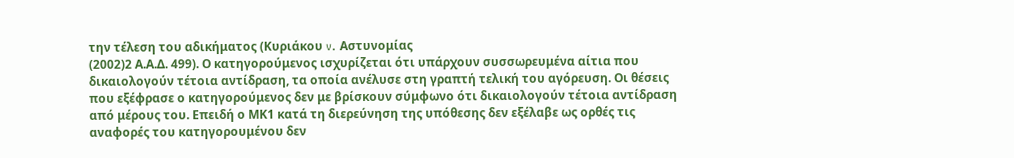την τέλεση του αδικήματος (Κυριάκου v. Αστυνομίας
(2002)2 Α.Α.Δ. 499). Ο κατηγορούμενος ισχυρίζεται ότι υπάρχουν συσσωρευμένα αίτια που δικαιολογούν τέτοια αντίδραση, τα οποία ανέλυσε στη γραπτή τελική του αγόρευση. Οι θέσεις που εξέφρασε ο κατηγορούμενος δεν με βρίσκουν σύμφωνο ότι δικαιολογούν τέτοια αντίδραση από μέρους του. Επειδή ο ΜΚ1 κατά τη διερεύνηση της υπόθεσης δεν εξέλαβε ως ορθές τις αναφορές του κατηγορουμένου δεν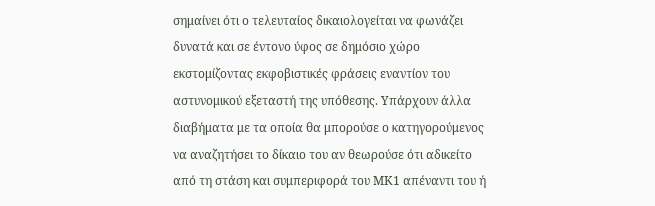σημαίνει ότι ο τελευταίος δικαιολογείται να φωνάζει δυνατά και σε έντονο ύφος σε δημόσιο χώρο εκστομίζοντας εκφοβιστικές φράσεις εναντίον του αστυνομικού εξεταστή της υπόθεσης. Υπάρχουν άλλα διαβήματα με τα οποία θα μπορούσε ο κατηγορούμενος να αναζητήσει το δίκαιο του αν θεωρούσε ότι αδικείτο από τη στάση και συμπεριφορά του ΜΚ1 απέναντι του ή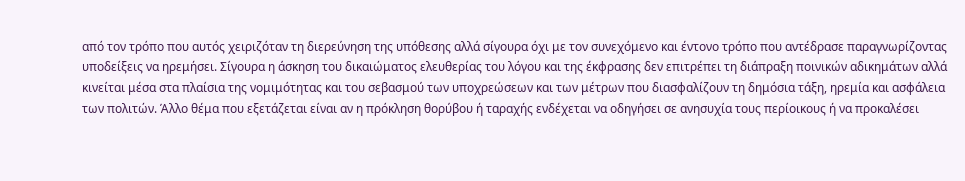από τον τρόπο που αυτός χειριζόταν τη διερεύνηση της υπόθεσης αλλά σίγουρα όχι με τον συνεχόμενο και έντονο τρόπο που αντέδρασε παραγνωρίζοντας υποδείξεις να ηρεμήσει. Σίγουρα η άσκηση του δικαιώματος ελευθερίας του λόγου και της έκφρασης δεν επιτρέπει τη διάπραξη ποινικών αδικημάτων αλλά κινείται μέσα στα πλαίσια της νομιμότητας και του σεβασμού των υποχρεώσεων και των μέτρων που διασφαλίζουν τη δημόσια τάξη, ηρεμία και ασφάλεια των πολιτών. Άλλο θέμα που εξετάζεται είναι αν η πρόκληση θορύβου ή ταραχής ενδέχεται να οδηγήσει σε ανησυχία τους περίοικους ή να προκαλέσει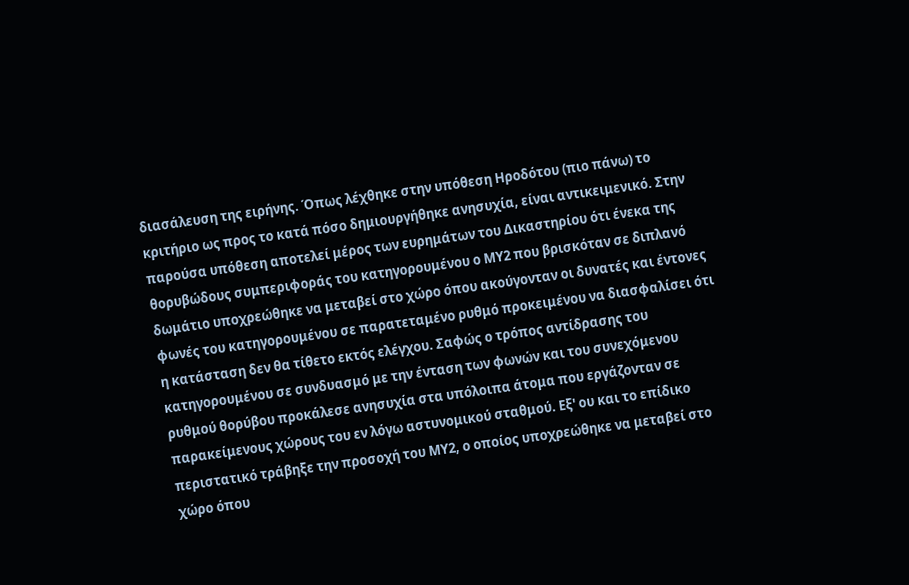διασάλευση της ειρήνης. Όπως λέχθηκε στην υπόθεση Ηροδότου (πιο πάνω) το κριτήριο ως προς το κατά πόσο δημιουργήθηκε ανησυχία, είναι αντικειμενικό. Στην παρούσα υπόθεση αποτελεί μέρος των ευρημάτων του Δικαστηρίου ότι ένεκα της θορυβώδους συμπεριφοράς του κατηγορουμένου ο ΜΥ2 που βρισκόταν σε διπλανό δωμάτιο υποχρεώθηκε να μεταβεί στο χώρο όπου ακούγονταν οι δυνατές και έντονες φωνές του κατηγορουμένου σε παρατεταμένο ρυθμό προκειμένου να διασφαλίσει ότι η κατάσταση δεν θα τίθετο εκτός ελέγχου. Σαφώς ο τρόπος αντίδρασης του κατηγορουμένου σε συνδυασμό με την ένταση των φωνών και του συνεχόμενου ρυθμού θορύβου προκάλεσε ανησυχία στα υπόλοιπα άτομα που εργάζονταν σε παρακείμενους χώρους του εν λόγω αστυνομικού σταθμού. Εξ' ου και το επίδικο περιστατικό τράβηξε την προσοχή του ΜΥ2, ο οποίος υποχρεώθηκε να μεταβεί στο χώρο όπου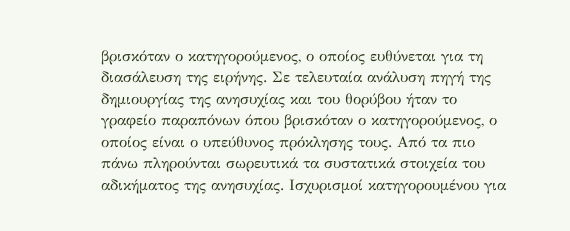βρισκόταν ο κατηγορούμενος, ο οποίος ευθύνεται για τη διασάλευση της ειρήνης. Σε τελευταία ανάλυση πηγή της δημιουργίας της ανησυχίας και του θορύβου ήταν το γραφείο παραπόνων όπου βρισκόταν ο κατηγορούμενος, ο οποίος είναι ο υπεύθυνος πρόκλησης τους. Από τα πιο πάνω πληρούνται σωρευτικά τα συστατικά στοιχεία του αδικήματος της ανησυχίας. Ισχυρισμοί κατηγορουμένου για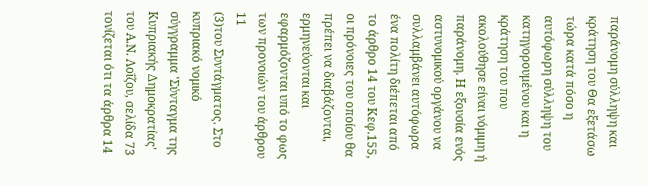παράνομη σύλληψη και κράτηση του Θα εξετάσω τώρα κατά πόσο η αυτόφωρη σύλληψη του κατηγορουμένου και η κράτηση του που ακολούθησε είναι νόμιμη ή παράνομη. Η εξουσία ενός αστυνομικού οργάνου να συλλαμβάνει αυτόφωρα ένα πολίτη διέπεται από το άρθρο 14 του Κεφ.155, οι πρόνοιες του οποίου θα πρέπει να διαβάζονται, ερμηνεύονται και εφαρμόζονται υπό το φως των προνοιών του άρθρου 11
(3)του Συντάγματος. Στο κυπριακό νομικό σύγγραμμα 'Σύνταγμα της Κυπριακής Δημοκρατίας' του Α.Ν. Λοΐζου, σελίδα 73 τονίζεται ότι τα άρθρα 14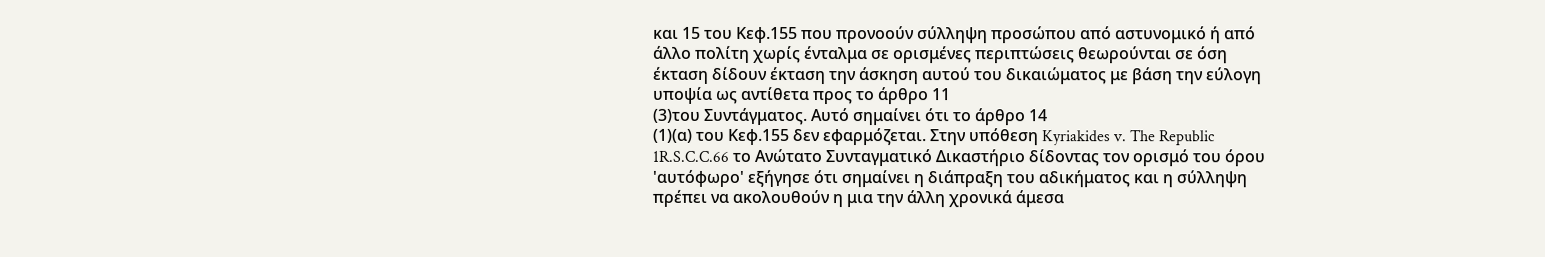και 15 του Κεφ.155 που προνοούν σύλληψη προσώπου από αστυνομικό ή από άλλο πολίτη χωρίς ένταλμα σε ορισμένες περιπτώσεις θεωρούνται σε όση έκταση δίδουν έκταση την άσκηση αυτού του δικαιώματος με βάση την εύλογη υποψία ως αντίθετα προς το άρθρο 11
(3)του Συντάγματος. Αυτό σημαίνει ότι το άρθρο 14
(1)(α) του Κεφ.155 δεν εφαρμόζεται. Στην υπόθεση Kyriakides v. The Republic 1R.S.C.C.66 το Ανώτατο Συνταγματικό Δικαστήριο δίδοντας τον ορισμό του όρου 'αυτόφωρο' εξήγησε ότι σημαίνει η διάπραξη του αδικήματος και η σύλληψη πρέπει να ακολουθούν η μια την άλλη χρονικά άμεσα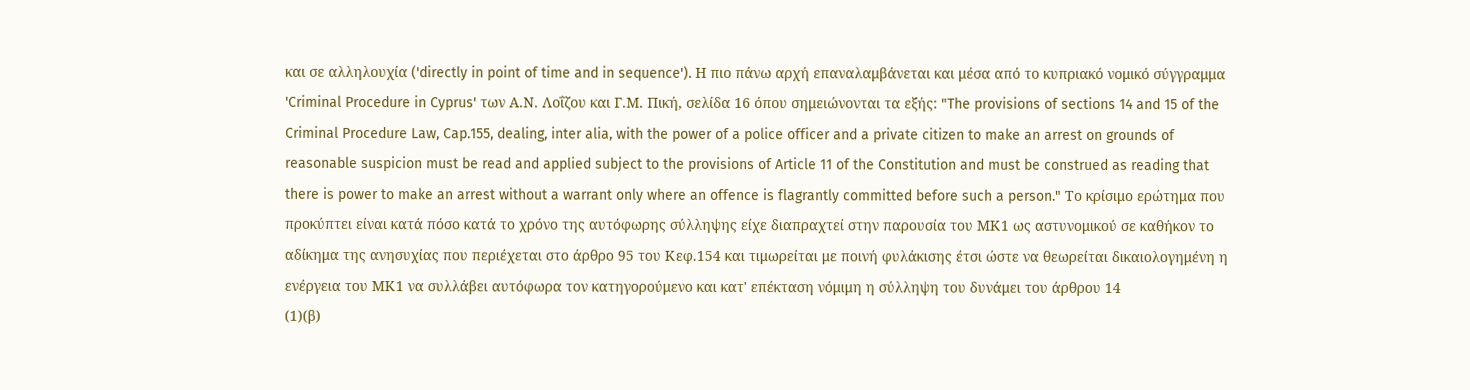και σε αλληλουχία ('directly in point of time and in sequence'). Η πιο πάνω αρχή επαναλαμβάνεται και μέσα από το κυπριακό νομικό σύγγραμμα 'Criminal Procedure in Cyprus' των Α.Ν. Λοΐζου και Γ.Μ. Πική, σελίδα 16 όπου σημειώνονται τα εξής: "The provisions of sections 14 and 15 of the Criminal Procedure Law, Cap.155, dealing, inter alia, with the power of a police officer and a private citizen to make an arrest on grounds of reasonable suspicion must be read and applied subject to the provisions of Article 11 of the Constitution and must be construed as reading that there is power to make an arrest without a warrant only where an offence is flagrantly committed before such a person." Το κρίσιμο ερώτημα που προκύπτει είναι κατά πόσο κατά το χρόνο της αυτόφωρης σύλληψης είχε διαπραχτεί στην παρουσία του ΜΚ1 ως αστυνομικού σε καθήκον το αδίκημα της ανησυχίας που περιέχεται στο άρθρο 95 του Κεφ.154 και τιμωρείται με ποινή φυλάκισης έτσι ώστε να θεωρείται δικαιολογημένη η ενέργεια του ΜΚ1 να συλλάβει αυτόφωρα τον κατηγορούμενο και κατ' επέκταση νόμιμη η σύλληψη του δυνάμει του άρθρου 14
(1)(β)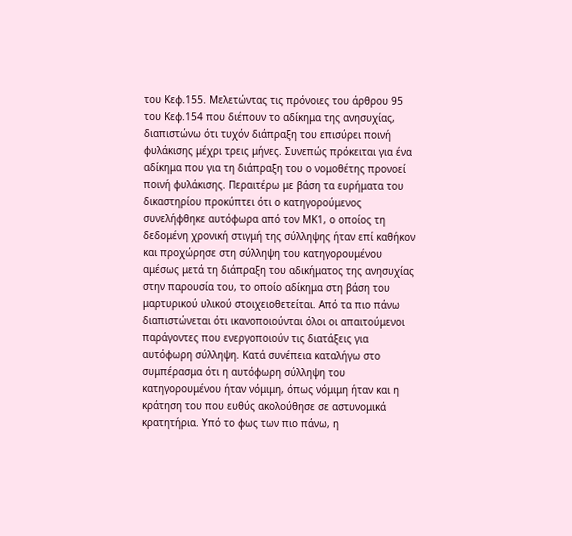του Κεφ.155. Μελετώντας τις πρόνοιες του άρθρου 95 του Κεφ.154 που διέπουν το αδίκημα της ανησυχίας, διαπιστώνω ότι τυχόν διάπραξη του επισύρει ποινή φυλάκισης μέχρι τρεις μήνες. Συνεπώς πρόκειται για ένα αδίκημα που για τη διάπραξη του ο νομοθέτης προνοεί ποινή φυλάκισης. Περαιτέρω με βάση τα ευρήματα του δικαστηρίου προκύπτει ότι ο κατηγορούμενος συνελήφθηκε αυτόφωρα από τον ΜΚ1, ο οποίος τη δεδομένη χρονική στιγμή της σύλληψης ήταν επί καθήκον και προχώρησε στη σύλληψη του κατηγορουμένου αμέσως μετά τη διάπραξη του αδικήματος της ανησυχίας στην παρουσία του, το οποίο αδίκημα στη βάση του μαρτυρικού υλικού στοιχειοθετείται. Από τα πιο πάνω διαπιστώνεται ότι ικανοποιούνται όλοι οι απαιτούμενοι παράγοντες που ενεργοποιούν τις διατάξεις για αυτόφωρη σύλληψη. Κατά συνέπεια καταλήγω στο συμπέρασμα ότι η αυτόφωρη σύλληψη του κατηγορουμένου ήταν νόμιμη, όπως νόμιμη ήταν και η κράτηση του που ευθύς ακολούθησε σε αστυνομικά κρατητήρια. Υπό το φως των πιο πάνω, η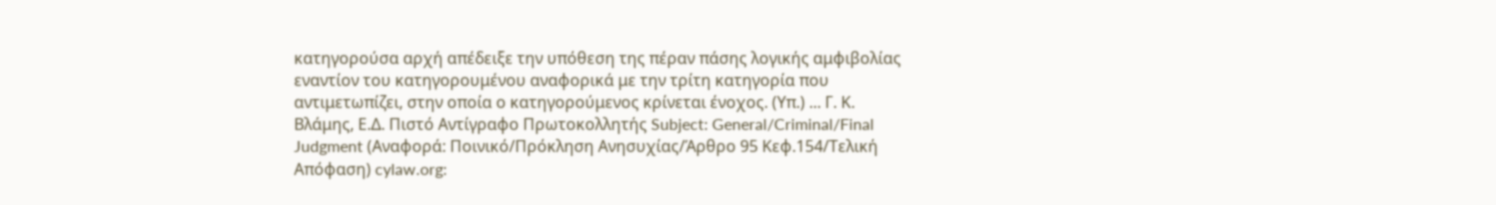κατηγορούσα αρχή απέδειξε την υπόθεση της πέραν πάσης λογικής αμφιβολίας εναντίον του κατηγορουμένου αναφορικά με την τρίτη κατηγορία που αντιμετωπίζει, στην οποία ο κατηγορούμενος κρίνεται ένοχος. (Υπ.) ... Γ. Κ. Βλάμης, Ε.Δ. Πιστό Αντίγραφο Πρωτοκολλητής Subject: General/Criminal/Final Judgment (Αναφορά: Ποινικό/Πρόκληση Ανησυχίας/Άρθρο 95 Κεφ.154/Τελική Απόφαση) cylaw.org: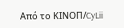Από το ΚΙΝOΠ/CyLii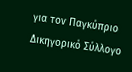για τον Παγκύπριο Δικηγορικό Σύλλογο